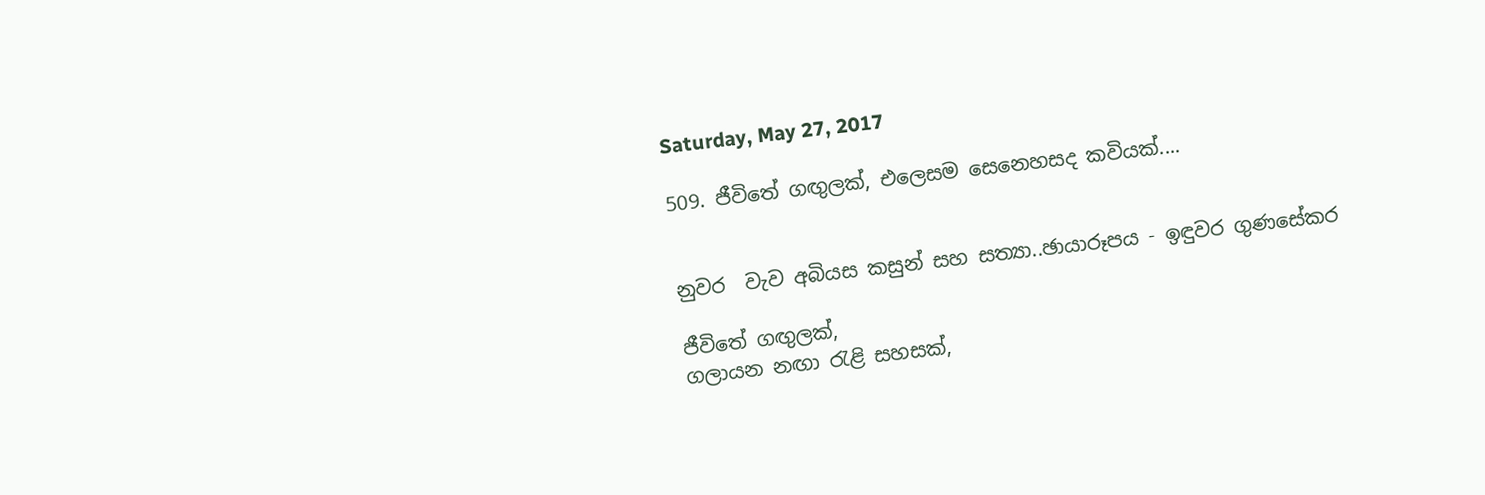Saturday, May 27, 2017

509. ජීවිතේ ගඟුලක්, එලෙසම සෙනෙහසද කවියක්....


නුවර  වැව අබියස කසුන් සහ සත්‍යා..ඡායාරූපය - ඉඳුවර ගුණසේකර

ජීවිතේ ගඟුලක්,
ගලායන නඟා රැළි සහසක්,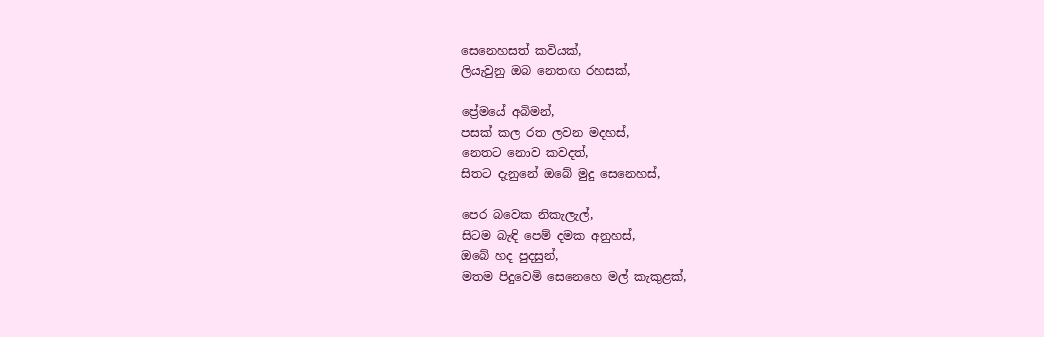සෙනෙහසත් කවියක්,
ලියැවුනු ඔබ නෙතඟ රහසක්,

ප්‍රේමයේ අබිමන්,
පසක් කල රත ලවන මදහස්,
නෙතට නොව කවදත්,
සිතට දැනුනේ ඔබේ මුදු සෙනෙහස්,

පෙර බවෙක නිකැලැල්,
සිටම බැඳි පෙම් දමක අනුහස්,
ඔබේ හද පුදසුන්,
මතම පිදුවෙමි සෙනෙහෙ මල් කැකුළක්,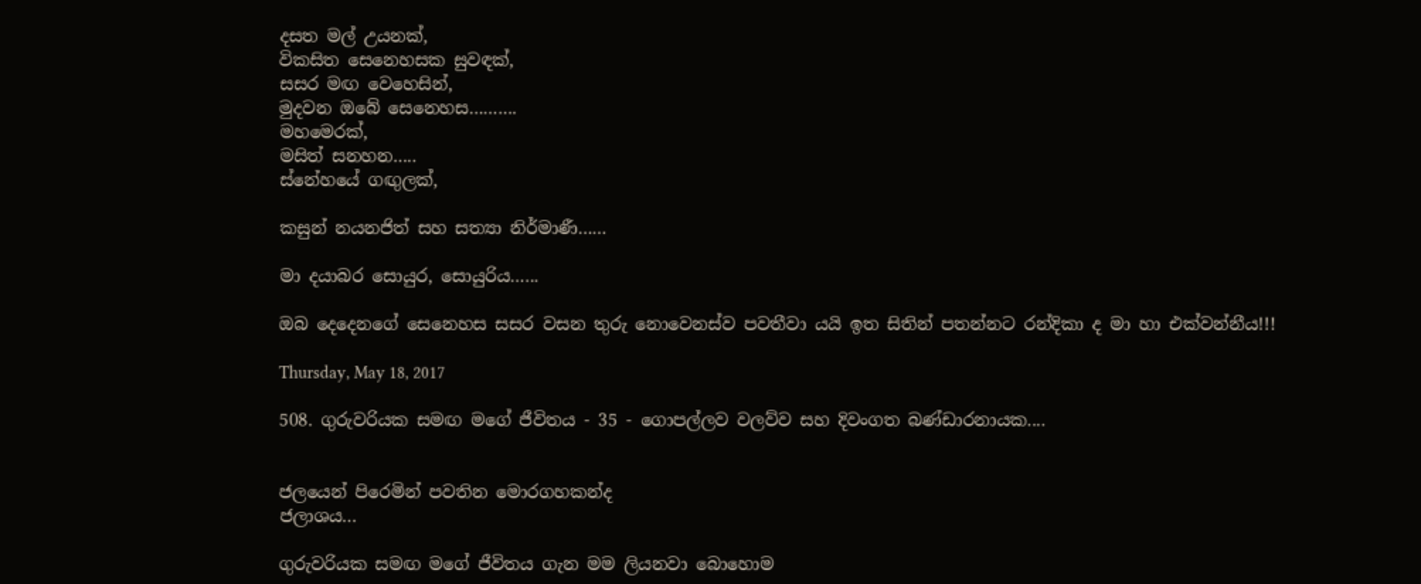දසත මල් උයනක්,
විකසිත සෙනෙහසක සුවඳක්,
සසර මඟ වෙහෙසින්,
මුදවන ඔබේ සෙනෙහස……….
මහමෙරක්,
මසිත් සනහන…..
ස්නේහයේ ගඟුලක්,

කසුන් නයනජිත් සහ සත්‍යා නිර්මාණී……

මා දයාබර සොයුර, සොයුරිය…...

ඔබ දෙදෙනගේ සෙනෙහස සසර වසන තුරු නොවෙනස්ව පවතීවා යයි ඉත සිතින් පතන්නට රන්දිකා ද මා හා එක්වන්නීය!!!

Thursday, May 18, 2017

508. ගුරුවරියක සමඟ මගේ ජීවිතය - 35 - ගොපල්ලව වලව්ව සහ දිවංගත බණ්ඩාරනායක....


ජලයෙන් පිරෙමින් පවතින මොරගහකන්ද
ජලාශය...

ගුරුවරියක සමඟ මගේ ජීවිතය ගැන මම ලියනවා බොහොම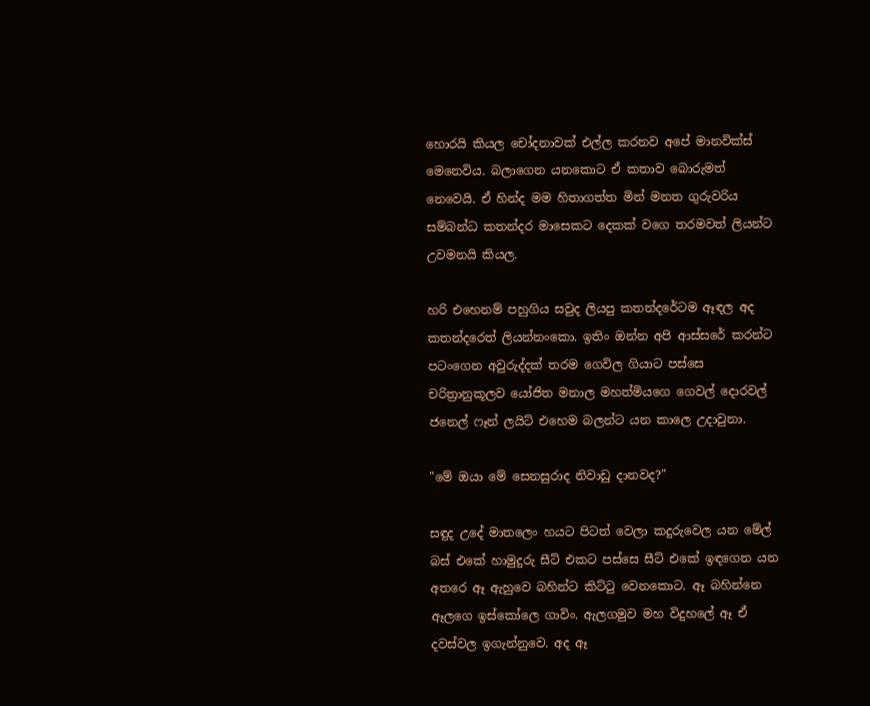හොරයි කියල චෝදනාවක් එල්ල කරනව අපේ මානවික්ස් මෙනෙවිය. බලාගෙන යනකොට ඒ කතාව බොරුමත් නෙවෙයි. ඒ හින්ද මම හිතාගත්ත මින් මනත ගුරුවරිය සම්බන්ධ කතන්දර මාසෙකට දෙකක් වගෙ තරමවත් ලියන්ට උවමනයි කියල.

හරි එහෙනම් පහුගිය සවුද ලියපු කතන්දරේටම ඈඳල අද කතන්දරෙත් ලියන්නංකො. ඉතිං ඔන්න අපි ආස්සරේ කරන්ට පටංගෙන අවුරුද්දක් තරම ගෙවිල ගියාට පස්සෙ චරිත්‍රානුකූලව යෝජිත මනාල මහත්මියගෙ ගෙවල් දොරවල් ජනෙල් ෆෑන් ලයිට් එහෙම බලන්ට යන කාලෙ උදාවුනා.

"මේ ඔයා මේ සෙනසුරාද නිවාඩු දානවද?"

සඳුද උදේ මාතලෙං හයට පිටත් වෙලා කදුරුවෙල යන මේල් බස් එකේ හාමුදුරු සීට් එකට පස්සෙ සීට් එකේ ඉඳගෙන යන අතරෙ ඈ ඇහුවෙ බහින්ට කිට්ටු වෙනකොට. ඈ බහින්නෙ ඈලගෙ ඉස්කෝලෙ ගාවිං. ඇලගමුව මහ විදුහලේ ඈ ඒ දවස්වල ඉගැන්නුවෙ. අද ඈ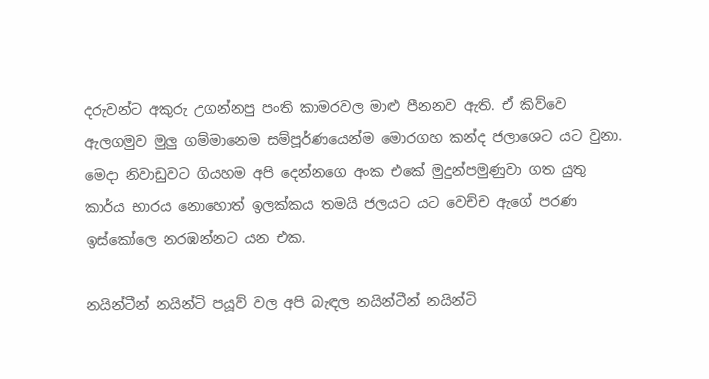දරුවන්ට අකුරු උගන්නපු පංති කාමරවල මාළු පීනනව ඇති. ඒ කිව්වෙ ඇලගමුව මුලු ගම්මානෙම සම්පූර්ණයෙන්ම මොරගහ කන්ද ජලාශෙට යට වුනා. මෙදා නිවාඩුවට ගියහම අපි දෙන්නගෙ අංක එකේ මුදුන්පමුණුවා ගත යුතු කාර්ය භාරය නොහොත් ඉලක්කය තමයි ජලයට යට වෙච්ච ඇගේ පරණ ඉස්කෝලෙ නරඹන්නට යන එක.

නයින්ටීන් නයින්ටි පයූව් වල අපි බැඳල නයින්ටීන් නයින්ටි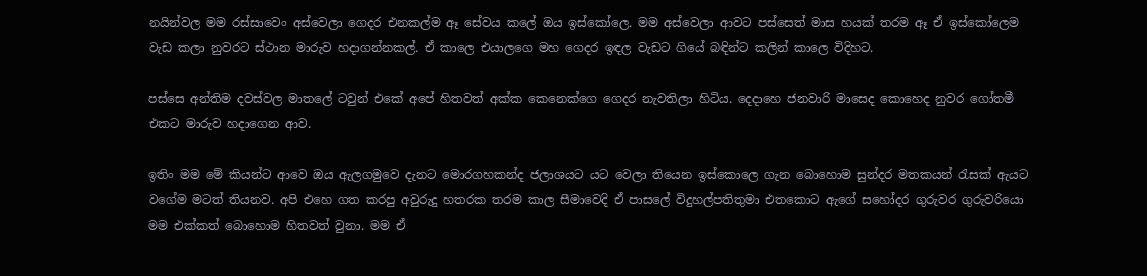නයින්වල මම රස්සාවෙං අස්වෙලා ගෙදර එනකල්ම ඈ සේවය කලේ ඔය ඉස්කෝලෙ. මම අස්වෙලා ආවට පස්සෙත් මාස හයක් තරම ඈ ඒ ඉස්කෝලෙම වැඩ කලා නුවරට ස්ථාන මාරුව හදාගන්නකල්. ඒ කාලෙ එයාලගෙ මහ ගෙදර ඉඳල වැඩට ගියේ බඳින්ට කලින් කාලෙ විදිහට.

පස්සෙ අන්තිම දවස්වල මාතලේ ටවුන් එකේ අපේ හිතවත් අක්ක කෙනෙක්ගෙ ගෙදර නැවතිලා හිටිය. දෙදාහෙ ජනවාරි මාසෙද කොහෙද නුවර ගෝතමී එකට මාරුව හදාගෙන ආව.

ඉතිං මම මේ කියන්ට ආවෙ ඔය ඇලගමුවෙ දැනට මොරගහකන්ද ජලාශයට යට වෙලා තියෙන ඉස්කොලෙ ගැන බොහොම සුන්දර මතකයන් රැසක් ඇයට වගේම මටත් තියනව. අපි එහෙ ගත කරපු අවුරුදු හතරක තරම කාල සීමාවෙදි ඒ පාසලේ විදුහල්පතිතුමා එතකොට ඇගේ සහෝදර ගුරුවර ගුරුවරියො මම එක්කත් බොහොම හිතවත් වුනා. මම ඒ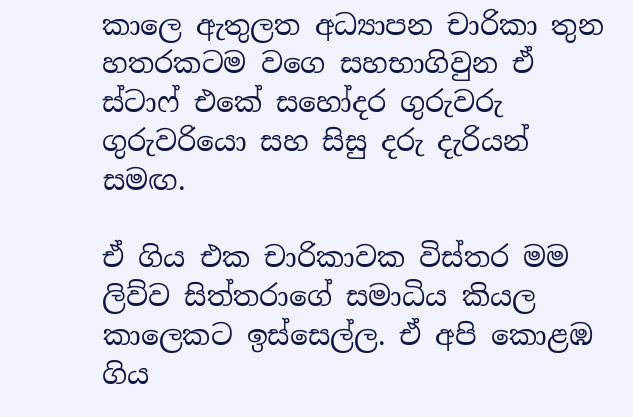කාලෙ ඇතුලත අධ්‍යාපන චාරිකා තුන හතරකටම වගෙ සහභාගිවුන ඒ ස්ටාෆ් එකේ සහෝදර ගුරුවරු ගුරුවරියො සහ සිසු දරු දැරියන් සමඟ.

ඒ ගිය එක චාරිකාවක විස්තර මම ලිව්ව සිත්තරාගේ සමාධිය කියල කාලෙකට ඉස්සෙල්ල. ඒ අපි කොළඹ ගිය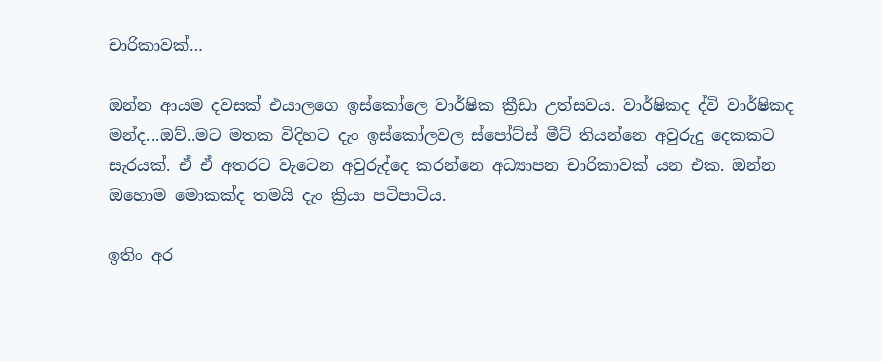චාරිකාවක්…

ඔන්න ආයම දවසක් එයාලගෙ ඉස්කෝලෙ වාර්ෂික ක්‍රීඩා උත්සවය. වාර්ෂිකද ද්වි වාර්ෂිකද මන්ද...ඔව්..මට මතක විදිහට දැං ඉස්කෝලවල ස්පෝට්ස් මීට් තියන්නෙ අවුරුදු දෙකකට සැරයක්. ඒ ඒ අතරට වැටෙන අවුරුද්දෙ කරන්නෙ අධ්‍යාපන චාරිකාවක් යන එක. ඔන්න ඔහොම මොකක්ද තමයි දැං ක්‍රියා පටිපාටිය.

ඉතිං අර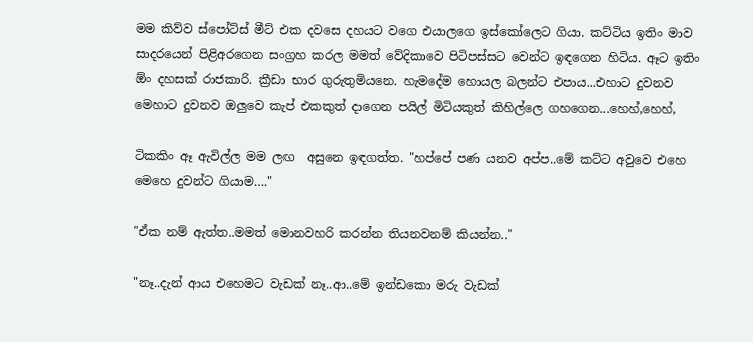මම කිව්ව ස්පෝට්ස් මීට් එක දවසෙ දහයට වගෙ එයාලගෙ ඉස්කෝලෙට ගියා. කට්ටිය ඉතිං මාව සාදරයෙන් පිළිඅරගෙන සංග්‍රහ කරල මමත් වේදිකාවෙ පිටිපස්සට වෙන්ට ඉඳගෙන හිටිය. ඈට ඉතිං ඕං දහසක් රාජකාරි. ක්‍රීඩා භාර ගුරුතුමියනෙ. හැමදේම හොයල බලන්ට එපාය...එහාට දුවනව මෙහාට දුවනව ඔලුවෙ කැප් එකකුත් දාගෙන පයිල් මිටියකුත් කිහිල්ලෙ ගහගෙන...හෙහ්,හෙහ්,

ටිකකිං ඈ ඇවිල්ල මම ලඟ  අසුනෙ ඉඳගත්ත. "හප්පේ පණ යනව අප්ප..මේ කට්ට අවුවෙ එහෙ මෙහෙ දුවන්ට ගියාම…."

"ඒක නම් ඇත්ත..මමත් මොනවහරි කරන්න තියනවනම් කියන්න.."

"නෑ..දැන් ආය එහෙමට වැඩක් නෑ..ආ..මේ ඉන්ඩකො මරු වැඩක්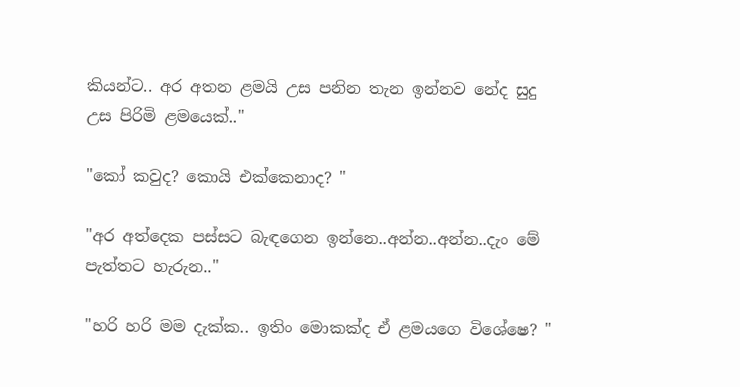කියන්ට.. අර අතන ළමයි උස පනින තැන ඉන්නව නේද සුදු උස පිරිමි ළමයෙක්.."

"කෝ කවුද? කොයි එක්කෙනාද? "

"අර අත්දෙක පස්සට බැඳගෙන ඉන්නෙ..අන්න..අන්න..දැං මේ පැත්තට හැරුන.."

"හරි හරි මම දැක්ක.. ඉතිං මොකක්ද ඒ ළමයගෙ විශේෂෙ? "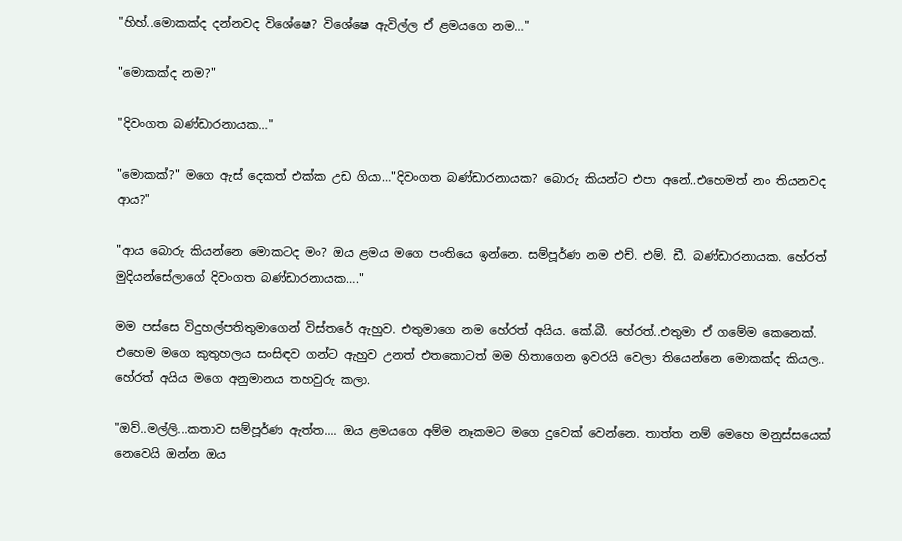"හිහ්..මොකක්ද දන්නවද විශේෂෙ? විශේෂෙ ඇවිල්ල ඒ ළමයගෙ නම…"

"මොකක්ද නම?"

"දිවංගත බණ්ඩාරනායක…"

"මොකක්?" මගෙ ඇස් දෙකත් එක්ක උඩ ගියා…"දිවංගත බණ්ඩාරනායක? බොරු කියන්ට එපා අනේ..එහෙමත් නං තියනවද ආය?"

"ආය බොරු කියන්නෙ මොකටද මං? ඔය ළමය මගෙ පංතියෙ ඉන්නෙ. සම්පූර්ණ නම එච්. එම්. ඩී. බණ්ඩාරනායක. හේරත් මුදියන්සේලාගේ දිවංගත බණ්ඩාරනායක…."

මම පස්සෙ විදුහල්පතිතුමාගෙන් විස්තරේ ඇහුව. එතුමාගෙ නම හේරත් අයිය. කේ.බී. හේරත්..එතුමා ඒ ගමේම කෙනෙක්. එහෙම මගෙ කුතුහලය සංසිඳව ගන්ට ඇහුව උනත් එතකොටත් මම හිතාගෙන ඉවරයි වෙලා තියෙන්නෙ මොකක්ද කියල.. හේරත් අයිය මගෙ අනුමානය තහවුරු කලා.

"ඔව්..මල්ලි...කතාව සම්පූර්ණ ඇත්ත.... ඔය ළමයගෙ අම්ම නෑකමට මගෙ දුවෙක් වෙන්නෙ. තාත්ත නම් මෙහෙ මනුස්සයෙක් නෙවෙයි ඔන්න ඔය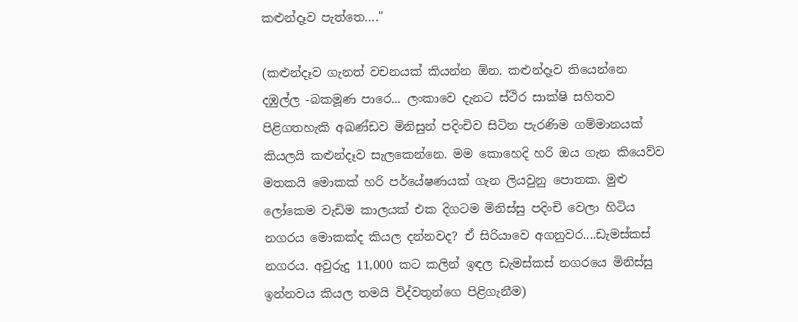කළුන්දෑව පැත්තෙ…."

(කළුන්දෑව ගැනත් වචනයක් කියන්න ඕන. කළුන්දෑව තියෙන්නෙ දඹුල්ල -බකමූණ පාරෙ... ලංකාවෙ දැනට ස්ථිර සාක්ෂි සහිතව පිළිගතහැකි අඛණ්ඩව මිනිසුන් පදිංචිව සිටින පැරණිම ගම්මානයක් කියලයි කළුන්දෑව සැලකෙන්නෙ. මම කොහෙදි හරි ඔය ගැන කියෙව්ව මතකයි මොකක් හරි පර්යේෂණයක් ගැන ලියවුනු පොතක. මුළු ලෝකෙම වැඩිම කාලයක් එක දිගටම මිනිස්සු පදිංචි වෙලා හිටිය නගරය මොකක්ද කියල දන්නවද? ඒ සිරියාවෙ අගනුවර....ඩැමස්කස් නගරය. අවුරුදු 11,000 කට කලින් ඉඳල ඩැමස්කස් නගරයෙ මිනිස්සු ඉන්නවය කියල තමයි විද්වතුන්ගෙ පිළිගැනීම)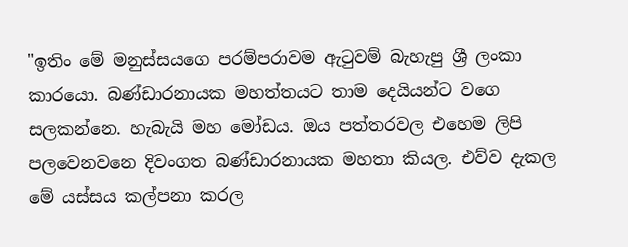"ඉතිං මේ මනුස්සයගෙ පරම්පරාවම ඇටුවම් බැහැපු ශ්‍රී ලංකා කාරයො. බණ්ඩාරනායක මහත්තයට තාම දෙයියන්ට වගෙ සලකන්නෙ. හැබැයි මහ මෝඩය. ඔය පත්තරවල එහෙම ලිපි පලවෙනවනෙ දිවංගත බණ්ඩාරනායක මහතා කියල. එව්ව දැකල මේ යස්සය කල්පනා කරල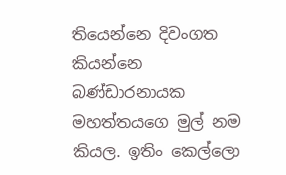තියෙන්නෙ දිවංගත කියන්නෙ බණ්ඩාරනායක මහත්තයගෙ මුල් නම කියල. ඉතිං කෙල්ලො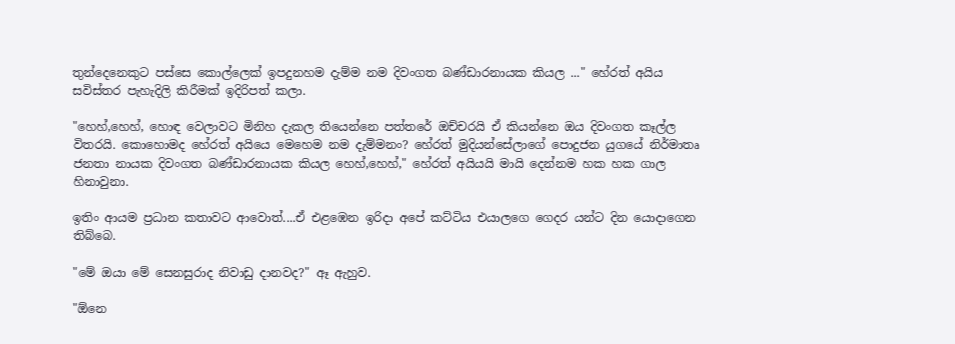තුන්දෙනෙකුට පස්සෙ කොල්ලෙක් ඉපදුනහම දැම්ම නම දිවංගත බණ්ඩාරනායක කියල ..." හේරත් අයිය සවිස්තර පැහැදිලි කිරීමක් ඉදිරිපත් කලා.

"හෙහ්,හෙහ්, හොඳ වෙලාවට මිනිහ දැකල තියෙන්නෙ පත්තරේ ඔච්චරයි ඒ කියන්නෙ ඔය දිවංගත කෑල්ල විතරයි. කොහොමද හේරත් අයියෙ මෙහෙම නම දැම්මනං? හේරත් මුදියන්සේලාගේ පොදුජන යුගයේ නිර්මාතෘ ජනතා නායක දිවංගත බණ්ඩාරනායක කියල හෙහ්,හෙහ්," හේරත් අයියයි මායි දෙන්නම හක හක ගාල හිනාවුනා.

ඉතිං ආයම ප්‍රධාන කතාවට ආවොත්....ඒ එළඹෙන ඉරිදා අපේ කට්ටිය එයාලගෙ ගෙදර යන්ට දින යොදාගෙන තිබ්බෙ.

"මේ ඔයා මේ සෙනසුරාද නිවාඩු දානවද?" ඈ ඇහුව.

"ඕනෙ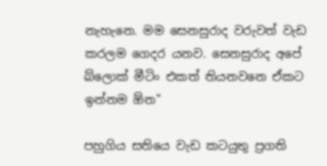නැහැනෙ. මම සෙනසුරාද වරුවත් වැඩ කරලම ගෙදර යනව. සෙනසුරාද අපේ බ්ලොක් මීටිං එකත් තියනවනෙ ඒකට ඉන්නම ඕන"

පහුගිය සතියෙ වැඩ කටයුතු ප්‍රගති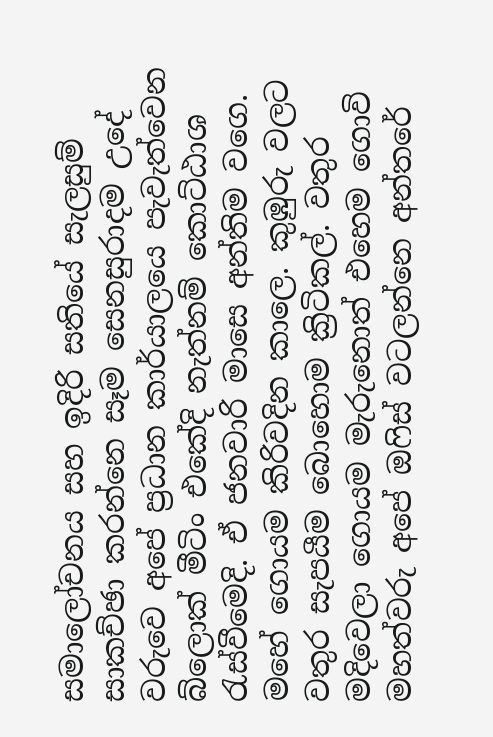සමාලෝචනය සහ ඉදිරි සතියේ සැලසුම් සාකච්ඡා කරන්නෙ සෑම සෙනසුරාදම උදේ වරුවෙ අපේ ප්‍රධාන කාර්යාලයෙ පැවැත්වෙන බ්ලොක් මීටිං එකේදි නැත්නම් කොට්ඨාශ රැස්වීමෙදි. ඒ ජනවාරි මාසෙ අන්තිම වගෙ. මහේ ගොයම කිරිවදින කාලෙ. කුඹුරු වලට වතුර සැපයීම බොහොම ක්‍රිටිකල්. වතුර මදිවෙලා ගොයම මැරුනොත් එහෙම ගොවි මහත්වරු අපේ ඔෆිස් වටලන්නෙ අන්තරේ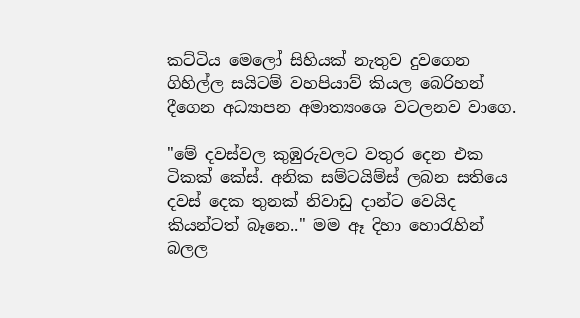කට්ටිය මෙලෝ සිහියක් නැතුව දුවගෙන ගිහිල්ල සයිටම් වහපියාව් කියල බෙරිහන් දීගෙන අධ්‍යාපන අමාත්‍යංශෙ වටලනව වාගෙ.

"මේ දවස්වල කුඹුරුවලට වතුර දෙන එක ටිකක් කේස්. අනික සම්ටයිම්ස් ලබන සතියෙ දවස් දෙක තුනක් නිවාඩු දාන්ට වෙයිද කියන්ටත් බෑනෙ.." මම ඈ දිහා හොරැහින් බලල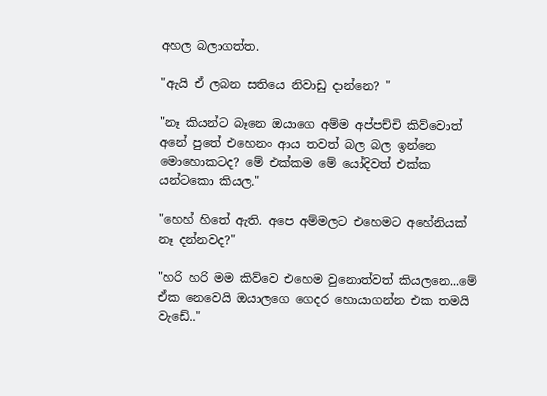අහල බලාගත්ත.

"ඇයි ඒ ලබන සතියෙ නිවාඩු දාන්නෙ? "

"නෑ කියන්ට බෑනෙ ඔයාගෙ අම්ම අප්පච්චි කිව්වොත් අනේ පුතේ එහෙනං ආය තවත් බල බල ඉන්නෙ මොහොකටද? මේ එක්කම මේ යෝදිවත් එක්ක යන්ටකො කියල."

"හෙහ් හිතේ ඇති. අපෙ අම්මලට එහෙමට අහේනියක් නෑ දන්නවද?"

"හරි හරි මම කිව්වෙ එහෙම වුනොත්වත් කියලනෙ...මේ ඒක නෙවෙයි ඔයාලගෙ ගෙදර හොයාගන්න එක තමයි වැඩේ.."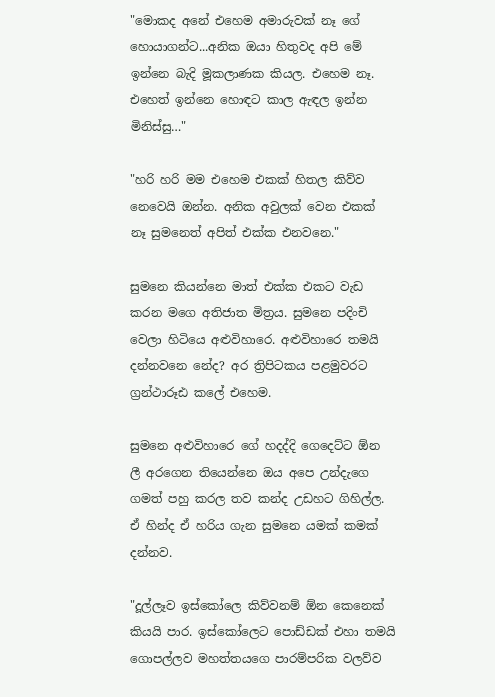"මොකද අනේ එහෙම අමාරුවක් නෑ ගේ හොයාගන්ට...අනික ඔයා හිතුවද අපි මේ ඉන්නෙ බැදි මූකලාණක කියල. එහෙම නෑ. එහෙත් ඉන්නෙ හොඳට කාල ඇඳල ඉන්න මිනිස්සු…"

"හරි හරි මම එහෙම එකක් හිතල කිව්ව නෙවෙයි ඔන්න. අනික අවුලක් වෙන එකක් නෑ සුමනෙත් අපිත් එක්ක එනවනෙ."

සුමනෙ කියන්නෙ මාත් එක්ක එකට වැඩ කරන මගෙ අතිජාත මිත්‍රය. සුමනෙ පදිංචි වෙලා හිටියෙ අළුවිහාරෙ. අළුවිහාරෙ තමයි දන්නවනෙ නේද? අර ත්‍රිපිටකය පළමුවරට ග්‍රන්ථාරූඪ කලේ එහෙම.

සුමනෙ අළුවිහාරෙ ගේ හදද්දි ගෙදෙට්ට ඕන ලී අරගෙන තියෙන්නෙ ඔය අපෙ උන්දැගෙ ගමත් පහු කරල තව කන්ද උඩහට ගිහිල්ල. ඒ හින්ද ඒ හරිය ගැන සුමනෙ යමක් කමක් දන්නව.

"දූල්ලෑව ඉස්කෝලෙ කිව්වනම් ඕන කෙනෙක් කියයි පාර. ඉස්කෝලෙට පොඩ්ඩක් එහා තමයි ගොපල්ලව මහත්තයගෙ පාරම්පරික වලව්ව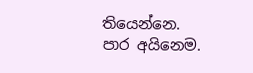තියෙන්නෙ. පාර අයිනෙම.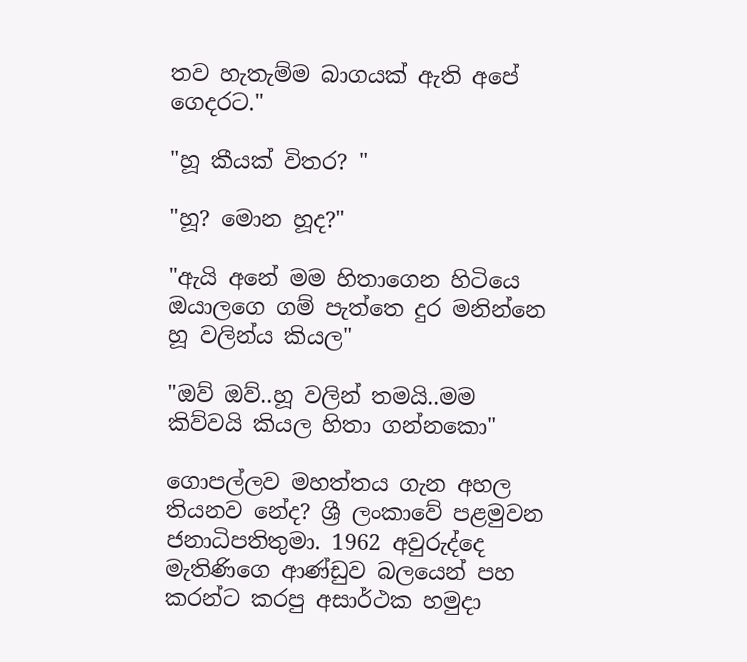තව හැතැම්ම බාගයක් ඇති අපේ ගෙදරට."

"හූ කීයක් විතර? "

"හූ? මොන හූද?"

"ඇයි අනේ මම හිතාගෙන හිටියෙ ඔයාලගෙ ගම් පැත්තෙ දුර මනින්නෙ හූ වලින්ය කියල"

"ඔව් ඔව්..හූ වලින් තමයි..මම කිව්වයි කියල හිතා ගන්නකො"

ගොපල්ලව මහත්තය ගැන අහල තියනව නේද? ශ්‍රී ලංකාවේ පළමුවන ජනාධිපතිතුමා. 1962 අවුරුද්දෙ මැතිණිගෙ ආණ්ඩුව බලයෙන් පහ කරන්ට කරපු අසාර්ථක හමුදා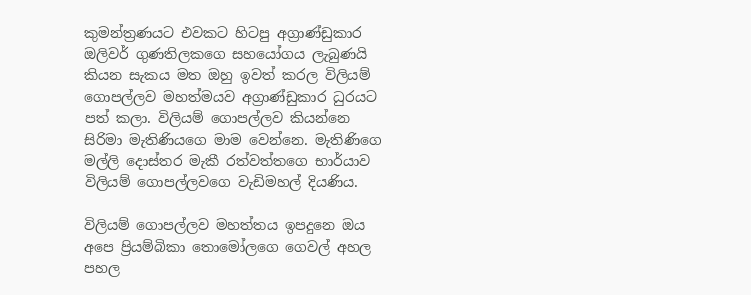කුමන්ත්‍රණයට එවකට හිටපු අග්‍රාණ්ඩුකාර ඔලිවර් ගුණතිලකගෙ සහයෝගය ලැබුණයි කියන සැකය මත ඔහු ඉවත් කරල විලියම් ගොපල්ලව මහත්මයව අග්‍රාණ්ඩුකාර ධුරයට පත් කලා. විලියම් ගොපල්ලව කියන්නෙ සිරිමා මැතිණියගෙ මාම වෙන්නෙ. මැතිණිගෙ මල්ලි දොස්තර මැකී රත්වත්තගෙ භාර්යාව විලියම් ගොපල්ලවගෙ වැඩිමහල් දියණිය.

විලියම් ගොපල්ලව මහත්තය ඉපදුනෙ ඔය අපෙ ප්‍රියම්බිකා තොමෝලගෙ ගෙවල් අහල පහල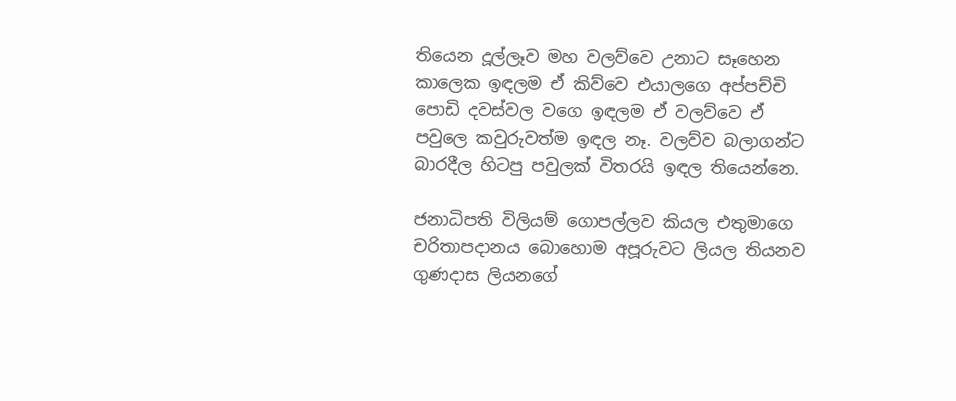තියෙන දූල්ලෑව මහ වලව්වෙ උනාට සෑහෙන කාලෙක ඉඳලම ඒ කිව්වෙ එයාලගෙ අප්පච්චි පොඩි දවස්වල වගෙ ඉඳලම ඒ වලව්වෙ ඒ පවුලෙ කවුරුවත්ම ඉඳල නෑ. වලව්ව බලාගන්ට බාරදීල හිටපු පවුලක් විතරයි ඉඳල තියෙන්නෙ.

ජනාධිපති විලියම් ගොපල්ලව කියල එතුමාගෙ චරිතාපදානය බොහොම අපූරුවට ලියල තියනව ගුණදාස ලියනගේ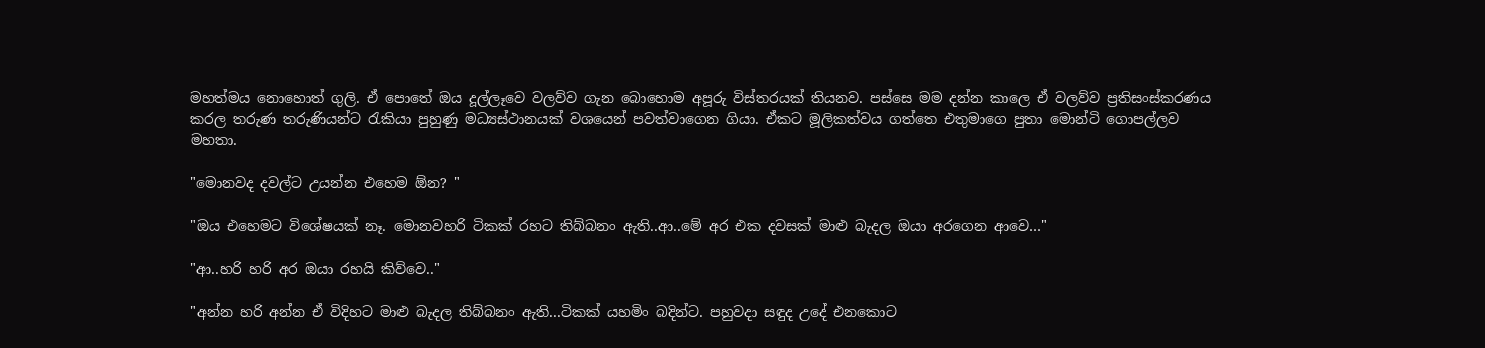මහත්මය නොහොත් ගුලි. ඒ පොතේ ඔය දූල්ලෑවෙ වලව්ව ගැන බොහොම අපූරු විස්තරයක් තියනව. පස්සෙ මම දන්න කාලෙ ඒ වලව්ව ප්‍රතිසංස්කරණය කරල තරුණ තරුණියන්ට රැකියා පුහුණු මධ්‍යස්ථානයක් වශයෙන් පවත්වාගෙන ගියා. ඒකට මූලිකත්වය ගත්තෙ එතුමාගෙ පුතා මොන්ටි ගොපල්ලව මහතා.

"මොනවද දවල්ට උයන්න එහෙම ඕන? "

"ඔය එහෙමට විශේෂයක් නෑ. මොනවහරි ටිකක් රහට තිබ්බනං ඇති..ආ..මේ අර එක දවසක් මාළු බැදල ඔයා අරගෙන ආවෙ…"

"ආ..හරි හරි අර ඔයා රහයි කිව්වෙ.."

"අන්න හරි අන්න ඒ විදිහට මාළු බැදල තිබ්බනං ඇති...ටිකක් යහමිං බදින්ට. පහුවදා සඳුද උදේ එනකොට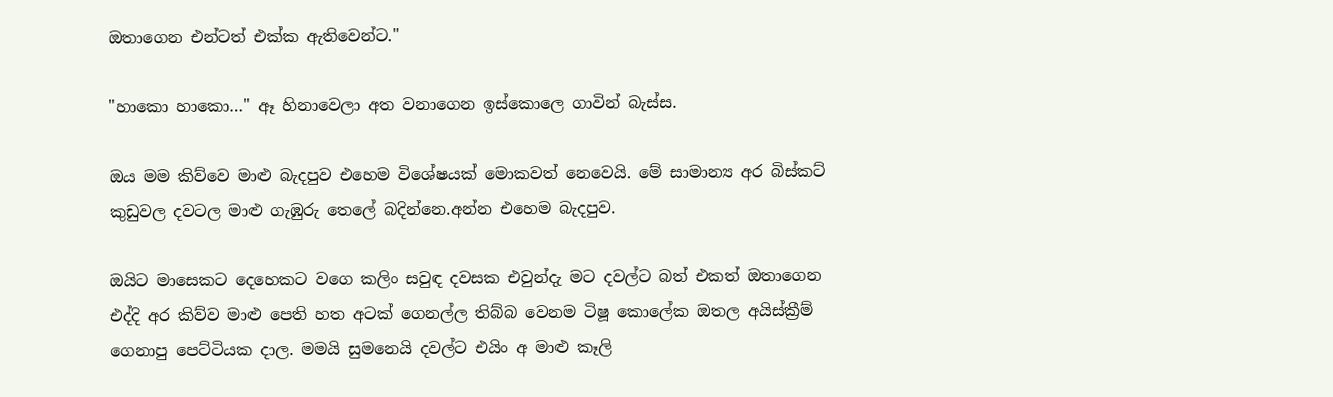ඔතාගෙන එන්ටත් එක්ක ඇතිවෙන්ට."

"හාකො හාකො…" ඈ හිනාවෙලා අත වනාගෙන ඉස්කොලෙ ගාවින් බැස්ස.

ඔය මම කිව්වෙ මාළු බැදපුව එහෙම විශේෂයක් මොකවත් නෙවෙයි. මේ සාමාන්‍ය අර බිස්කට් කුඩුවල දවටල මාළු ගැඹුරු තෙලේ බදින්නෙ.අන්න එහෙම බැදපුව.

ඔයිට මාසෙකට දෙහෙකට වගෙ කලිං සවුඳ දවසක එවුන්දැ මට දවල්ට බත් එකත් ඔතාගෙන එද්දි අර කිව්ව මාළු පෙති හත අටක් ගෙනල්ල තිබ්බ වෙනම ටිෂූ කොලේක ඔතල අයිස්ක්‍රීම් ගෙනාපු පෙට්ටියක දාල. මමයි සුමනෙයි දවල්ට එයිං අ මාළු කෑලි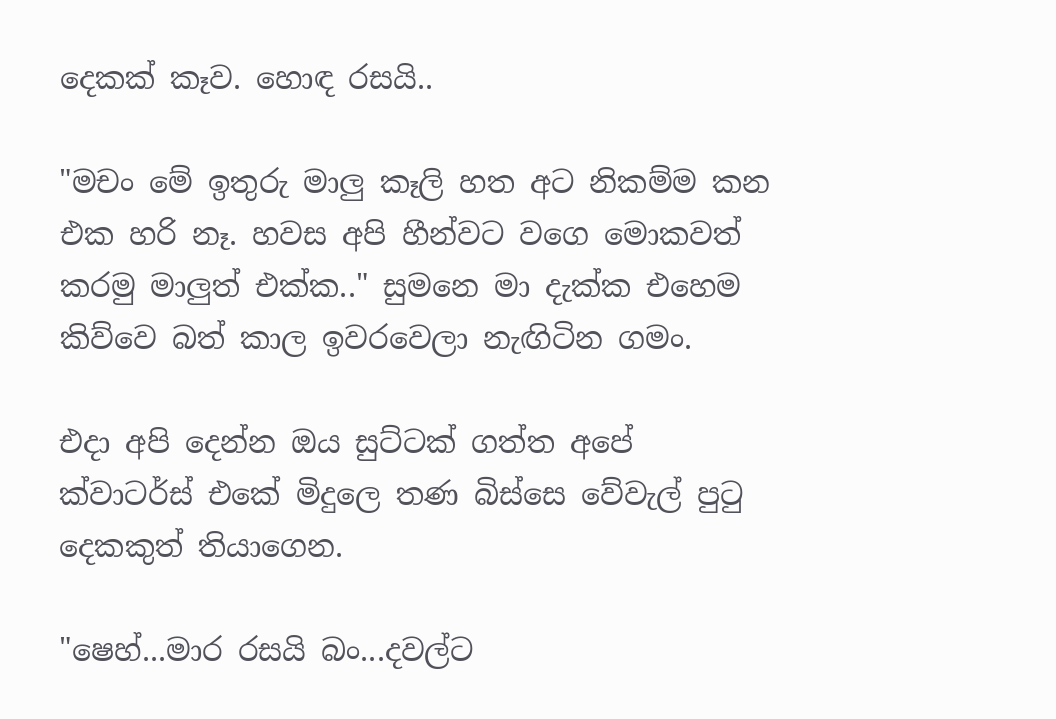දෙකක් කෑව. හොඳ රසයි..

"මචං මේ ඉතුරු මාලු කෑලි හත අට නිකම්ම කන එක හරි නෑ. හවස අපි හීන්වට වගෙ මොකවත් කරමු මාලුත් එක්ක.." සුමනෙ මා දැක්ක එහෙම කිව්වෙ බත් කාල ඉවරවෙලා නැඟිටින ගමං.

එදා අපි දෙන්න ඔය සුට්ටක් ගත්ත අපේ ක්වාටර්ස් එකේ මිදුලෙ තණ බිස්සෙ වේවැල් පුටු දෙකකුත් තියාගෙන.

"ෂෙහ්...මාර රසයි බං...දවල්ට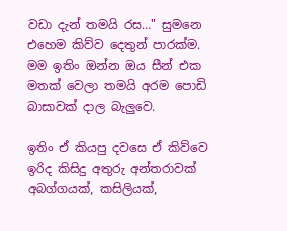වඩා දැන් තමයි රස…" සුමනෙ එහෙම කිව්ව දෙතුන් පාරක්ම. මම ඉතිං ඔන්න ඔය සීන් එක මතක් වෙලා තමයි අරම පොඩි බාසාවක් දාල බැලුවෙ.

ඉතිං ඒ කියපු දවසෙ ඒ කිව්වෙ ඉරිද කිසිදු අතුරු අන්තරාවක් අබග්ගයක්, කසිලියක්,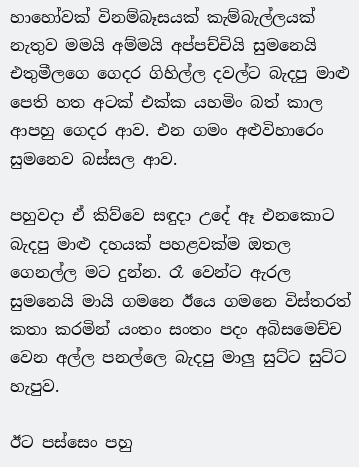හාහෝවක් විනම්බෑසයක් කැම්බැල්ලයක් නැතුව මමයි අම්මයි අප්පච්චියි සුමනෙයි එතුමීලගෙ ගෙදර ගිහිල්ල දවල්ට බැදපු මාළු පෙති හත අටක් එක්ක යහමිං බත් කාල ආපහු ගෙදර ආව. එන ගමං අළුවිහාරෙං සුමනෙව බස්සල ආව.

පහුවදා ඒ කිව්වෙ සඳුදා උදේ ඈ එනකොට බැදපු මාළු දහයක් පහළවක්ම ඔතල ගෙනල්ල මට දුන්න. රෑ වෙන්ට ඇරල සුමනෙයි මායි ගමනෙ ඊයෙ ගමනෙ විස්තරත් කතා කරමින් යංතං සංතං පදං අබිසමෙච්ච වෙන අල්ල පනල්ලෙ බැදපු මාලු සුට්ට සුට්ට හැපුව.

ඊට පස්සෙං පහු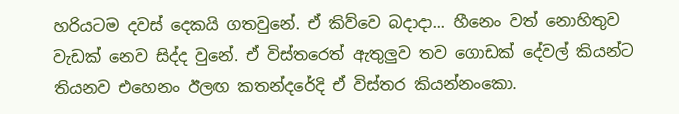හරියටම දවස් දෙකයි ගතවුනේ. ඒ කිව්වෙ බදාදා... හීනෙං වත් නොහිතුව වැඩක් නෙව සිද්ද වුනේ. ඒ විස්තරෙත් ඇතුලුව තව ගොඩක් දේවල් කියන්ට තියනව එහෙනං ඊලඟ කතන්දරේදි ඒ විස්තර කියන්නංකො.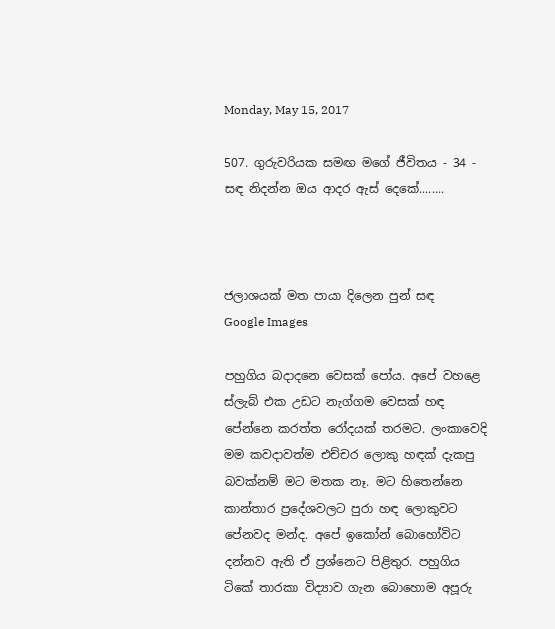Monday, May 15, 2017

507. ගුරුවරියක සමඟ මගේ ජීවිතය - 34 - සඳ නිදන්න ඔය ආදර ඇස් දෙකේ........



ජලාශයක් මත පායා දිලෙන පුන් සඳ
Google Images

පහුගිය බදාදනෙ වෙසක් පෝය. අපේ වහළෙ ස්ලැබ් එක උඩට නැග්ගම වෙසක් හඳ පේන්නෙ කරත්ත රෝදයක් තරමට. ලංකාවෙදි මම කවදාවත්ම එච්චර ලොකු හඳක් දැකපු බවක්නම් මට මතක නෑ. මට හිතෙන්නෙ කාන්තාර ප්‍රදේශවලට පුරා හඳ ලොකුවට පේනවද මන්ද. අපේ ඉකෝන් බොහෝවිට දන්නව ඇති ඒ ප්‍රශ්නෙට පිළිතුර. පහුගිය ටිකේ තාරකා විද්‍යාව ගැන බොහොම අපූරු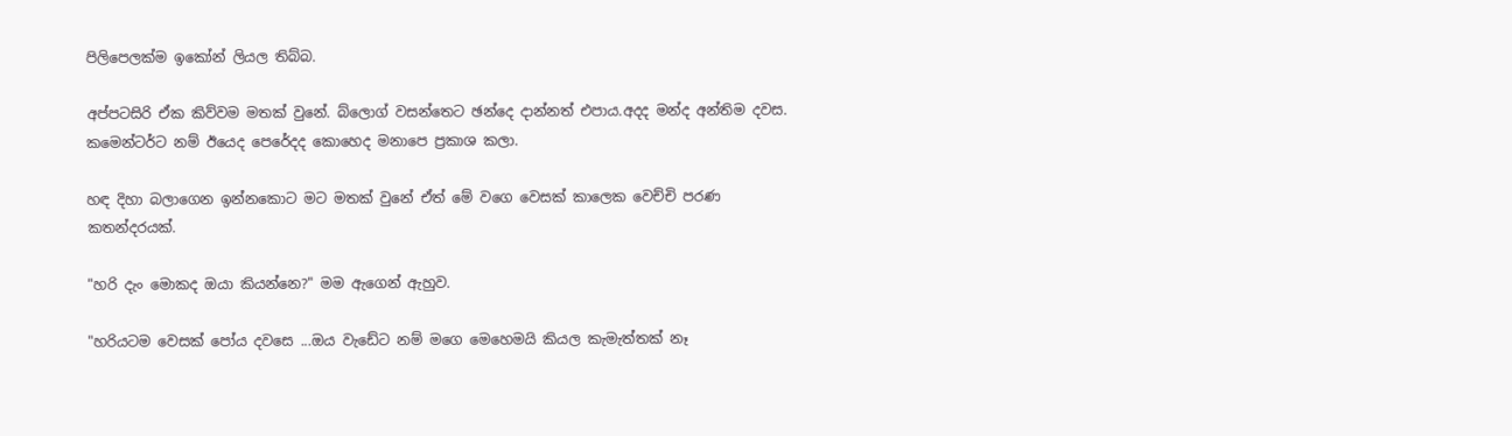පිලිපෙලක්ම ඉකෝන් ලියල තිබ්බ.

අප්පටසිරි ඒක කිව්වම මතක් වුනේ. බ්ලොග් වසන්තෙට ඡන්දෙ දාන්නත් එපාය.අදද මන්ද අන්තිම දවස. කමෙන්ටර්ට නම් ඊයෙද පෙරේදද කොහෙද මනාපෙ ප්‍රකාශ කලා.

හඳ දිහා බලාගෙන ඉන්නකොට මට මතක් වුනේ ඒත් මේ වගෙ වෙසක් කාලෙක වෙච්චි පරණ කතන්දරයක්.

"හරි දැං මොකද ඔයා කියන්නෙ?" මම ඇගෙන් ඇහුව.

"හරියටම වෙසක් පෝය දවසෙ ...ඔය වැඩේට නම් මගෙ මෙහෙමයි කියල කැමැත්තක් නෑ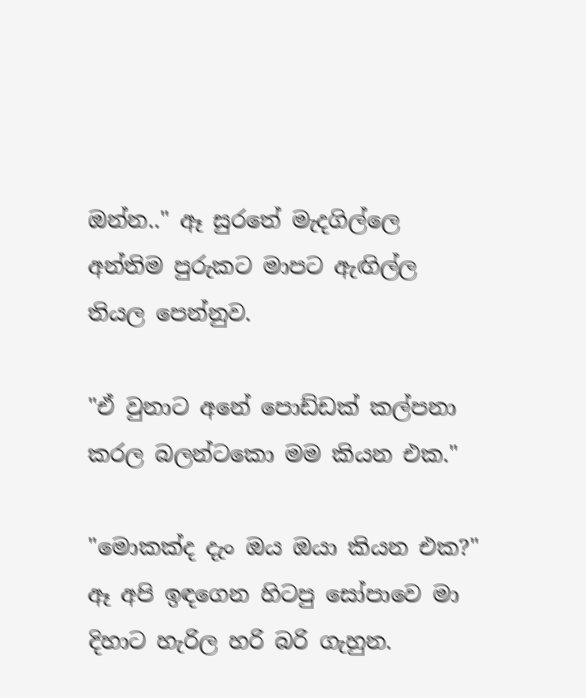ඔන්න.." ඈ සුරතේ මැදගිල්ලෙ අන්තිම පුරුකට මාපට ඇඟිල්ල තියල පෙන්නුව.

"ඒ වුනාට අනේ පොඩ්ඩක් කල්පනා කරල බලන්ටකො මම කියන එක."

"මොකක්ද දැං ඔය ඔයා කියන එක?" ඈ අපි ඉඳගෙන හිටපු සෝපාවෙ මා දිහාට හැරිල හරි බරි ගැහුන.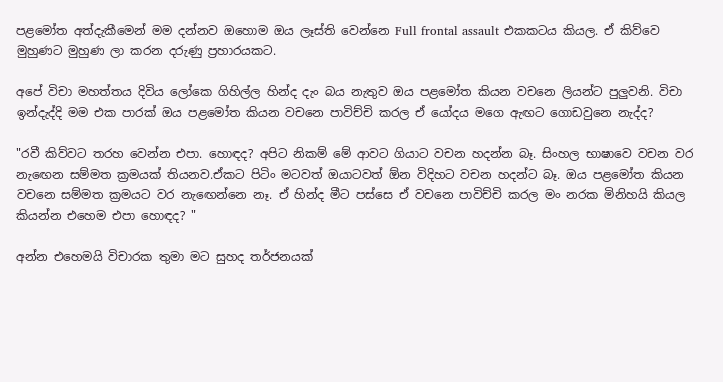පළමෝත අත්දැකීමෙන් මම දන්නව ඔහොම ඔය ලෑස්ති වෙන්නෙ Full frontal assault එකකටය කියල. ඒ කිව්වෙ මුහුණට මුහුණ ලා කරන දරුණු ප්‍රහාරයකට.

අපේ විචා මහත්තය දිවිය ලෝකෙ ගිහිල්ල හින්ද දැං බය නැතුව ඔය පළමෝත කියන වචනෙ ලියන්ට පුලුවනි. විචා ඉන්දැද්දි මම එක පාරක් ඔය පළමෝත කියන වචනෙ පාවිච්චි කරල ඒ යෝදය මගෙ ඇඟට ගොඩවුනෙ නැද්ද?

"රවී කිව්වට තරහ වෙන්න එපා. හොඳද? අපිට නිකම් මේ ආවට ගියාට වචන හදන්න බෑ. සිංහල භාෂාවෙ වචන වර නැඟෙන සම්මත ක්‍රමයක් තියනව.ඒකට පිටිං මටවත් ඔයාටවත් ඕන විදිහට වචන හදන්ට බෑ. ඔය පළමෝත කියන වචනෙ සම්මත ක්‍රමයට වර නැඟෙන්නෙ නෑ. ඒ හින්ද මීට පස්සෙ ඒ වචනෙ පාවිච්චි කරල මං නරක මිනිහයි කියල කියන්න එහෙම එපා හොඳද? "

අන්න එහෙමයි විචාරක තුමා මට සුහද තර්ජනයක්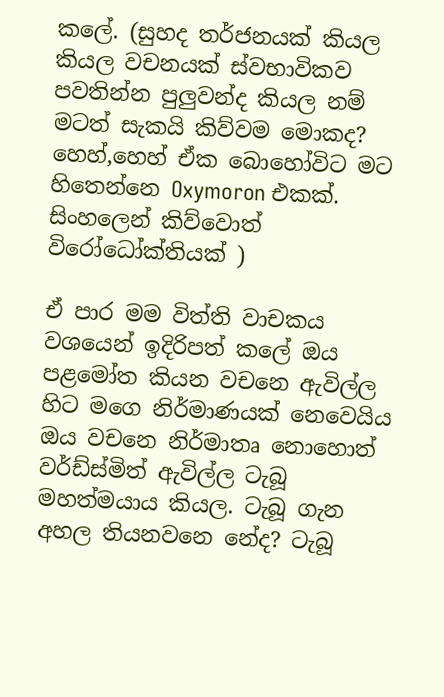කලේ. (සුහද තර්ජනයක් කියල කියල වචනයක් ස්වභාවිකව පවතින්න පුලුවන්ද කියල නම් මටත් සැකයි කිව්වම මොකද? හෙහ්,හෙහ් ඒක බොහෝවිට මට හිතෙන්නෙ Oxymoron එකක්. සිංහලෙන් කිව්වොත් විරෝධෝක්තියක් )

ඒ පාර මම විත්ති වාචකය වශයෙන් ඉදිරිපත් කලේ ඔය පළමෝත කියන වචනෙ ඇවිල්ල හිට මගෙ නිර්මාණයක් නෙවෙයිය ඔය වචනෙ නිර්මාතෘ නොහොත් වර්ඩ්ස්මිත් ඇවිල්ල ටැබූ මහත්මයාය කියල. ටැබූ ගැන අහල තියනවනෙ නේද? ටැබූ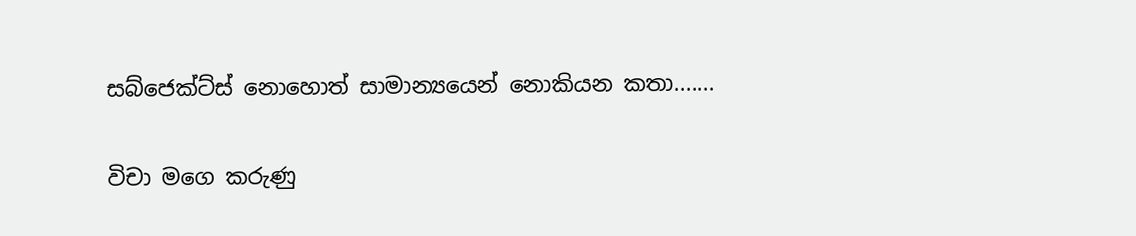සබ්ජෙක්ට්ස් නොහොත් සාමාන්‍යයෙන් නොකියන කතා.......

විචා මගෙ කරුණු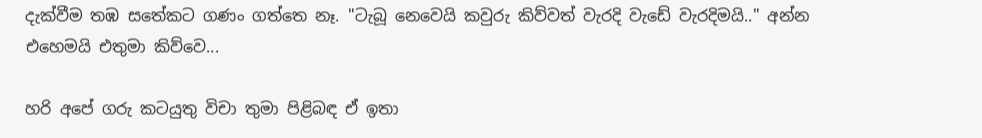දැක්වීම තඹ සතේකට ගණං ගත්තෙ නෑ. "ටැබූ නෙවෙයි කවුරු කිව්වත් වැරදි වැඩේ වැරදිමයි.." අන්න එහෙමයි එතුමා කිව්වෙ...

හරි අපේ ගරු කටයුතු විචා තුමා පිළිබඳ ඒ ඉතා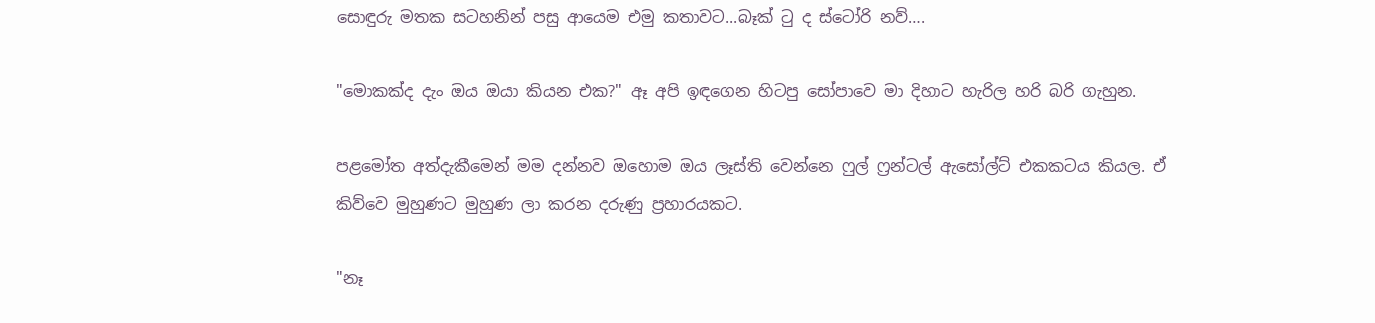සොඳුරු මතක සටහනින් පසු ආයෙම එමු කතාවට...බෑක් ටු ද ස්ටෝරි නව්….

"මොකක්ද දැං ඔය ඔයා කියන එක?" ඈ අපි ඉඳගෙන හිටපු සෝපාවෙ මා දිහාට හැරිල හරි බරි ගැහුන.

පළමෝත අත්දැකීමෙන් මම දන්නව ඔහොම ඔය ලෑස්ති වෙන්නෙ ෆුල් ෆ්‍රන්ටල් ඇසෝල්ට් එකකටය කියල. ඒ කිව්වෙ මුහුණට මුහුණ ලා කරන දරුණු ප්‍රහාරයකට.

"නෑ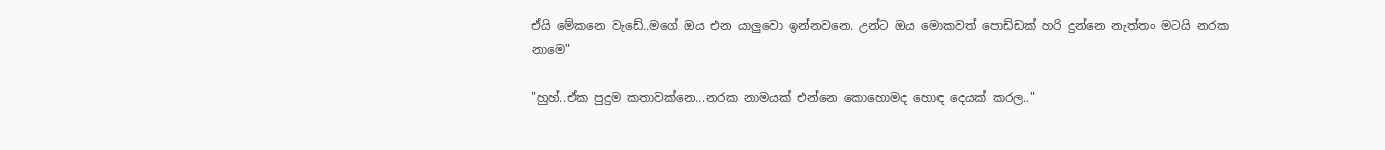ඒයි මේකනෙ වැඩේ..මගේ ඔය එන යාලුවො ඉන්නවනෙ. උන්ට ඔය මොකවත් පොඩ්ඩක් හරි දුන්නෙ නැත්තං මටයි නරක නාමෙ"

"හුහ්..ඒක පුදුම කතාවක්නෙ...නරක නාමයක් එන්නෙ කොහොමද හොඳ දෙයක් කරල.."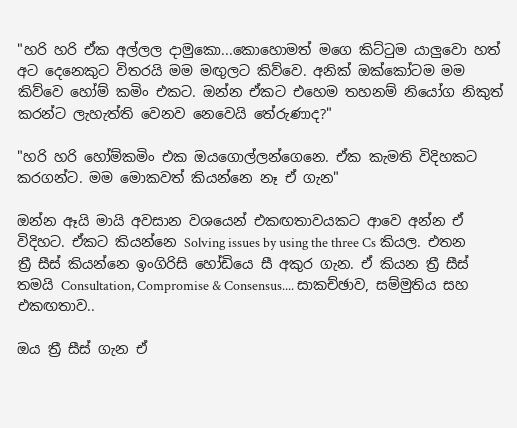"හරි හරි ඒක අල්ලල දාමුකො...කොහොමත් මගෙ කිට්ටුම යාලුවො හත් අට දෙනෙකුට විතරයි මම මඟුලට කිව්වෙ. අනික් ඔක්කෝටම මම කිව්වෙ හෝම් කමිං එකට. ඔන්න ඒකට එහෙම තහනම් නියෝග නිකුත් කරන්ට ලැහැත්ති වෙනව නෙවෙයි තේරුණාද?"

"හරි හරි හෝම්කමිං එක ඔයගොල්ලන්ගෙනෙ. ඒක කැමති විදිහකට කරගන්ට. මම මොකවත් කියන්නෙ නෑ ඒ ගැන"

ඔන්න ඈයි මායි අවසාන වශයෙන් එකඟතාවයකට ආවෙ අන්න ඒ විදිහට. ඒකට කියන්නෙ Solving issues by using the three Cs කියල. එතන ත්‍රී සීස් කියන්නෙ ඉංගිරිසි හෝඩියෙ සී අකුර ගැන. ඒ කියන ත්‍රී සීස් තමයි Consultation, Compromise & Consensus.... සාකච්ඡාව, සම්මුතිය සහ එකඟතාව..

ඔය ත්‍රී සීස් ගැන ඒ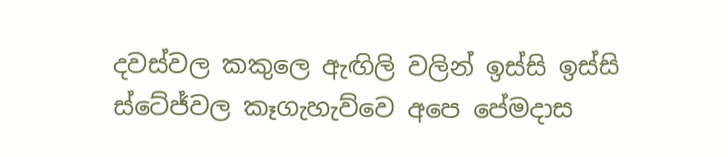දවස්වල කකුලෙ ඇඟිලි වලින් ඉස්සි ඉස්සි ස්ටේජ්වල කෑගැහැව්වෙ අපෙ පේමදාස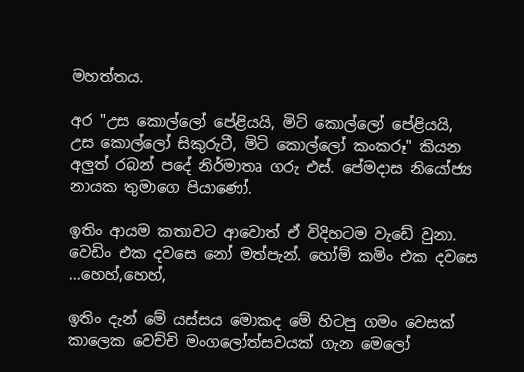මහත්තය.

අර "උස කොල්ලෝ පේළියයි, මිටි කොල්ලෝ පේළියයි, උස කොල්ලෝ සිකුරුටී, මිටි කොල්ලෝ කංකරූ" කියන අලුත් රබන් පදේ නිර්මාතෘ ගරු එස්. පේමදාස නියෝජ්‍ය නායක තුමාගෙ පියාණෝ.

ඉතිං ආයම කතාවට ආවොත් ඒ විදිහටම වැඩේ වුනා. වෙඩිං එක දවසෙ නෝ මත්පැන්. හෝම් කමිං එක දවසෙ ...හෙහ්,හෙහ්,

ඉතිං දැන් මේ යස්සය මොකද මේ හිටපු ගමං වෙසක් කාලෙක වෙච්චි මංගලෝත්සවයක් ගැන මෙලෝ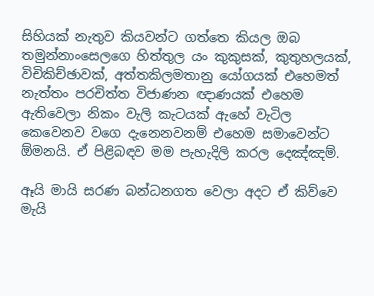සිහියක් නැතුව කියවන්ට ගත්තෙ කියල ඔබ තමුන්නාංසෙලගෙ හිත්තුල යං කුකුසක්, කුතුහලයක්, විචිකිච්ඡාවක්, අත්තකිලමතානු යෝගයක් එහෙමත් නැත්තං පරචිත්ත විජාණන ඥාණයක් එහෙම ඇතිවෙලා නිකං වැලි කැටයක් ඇහේ වැටිල කෙවෙනව වගෙ දැනෙනවනම් එහෙම සමාවෙන්ට ඕමනයි. ඒ පිළිබඳව මම පැහැදිලි කරල දෙඤ්ඤම්.

ඈයි මායි සරණ බන්ධනගත වෙලා අදට ඒ කිව්වෙ මැයි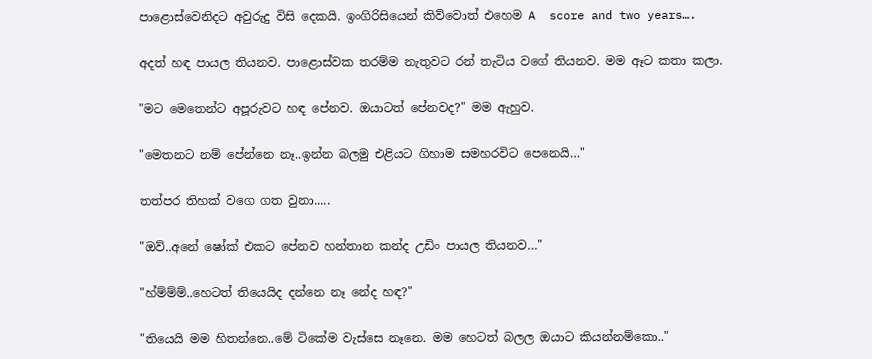පාළොස්වෙනිදට අවුරුදු විසි දෙකයි. ඉංගිරිසියෙන් කිව්වොත් එහෙම A  score and two years….

අදත් හඳ පායල තියනව. පාළොස්වක තරම්ම නැතුවට රන් තැටිය වගේ තියනව. මම ඈට කතා කලා.

"මට මෙතෙන්ට අපූරුවට හඳ පේනව. ඔයාටත් පේනවද?" මම ඇහුව.

"මෙතනට නම් පේන්නෙ නෑ..ඉන්න බලමු එළියට ගිහාම සමහරවිට පෙනෙයි…"

තත්පර තිහක් වගෙ ගත වුනා.....

"ඔව්..අනේ ෂෝක් එකට පේනව හන්තාන කන්ද උඩිං පායල තියනව…"

"හ්ම්ම්ම්..හෙටත් තියෙයිද දන්නෙ නෑ නේද හඳ?"

"තියෙයි මම හිතන්නෙ..මේ ටිකේම වැස්සෙ නෑනෙ. මම හෙටත් බලල ඔයාට කියන්නම්කො.."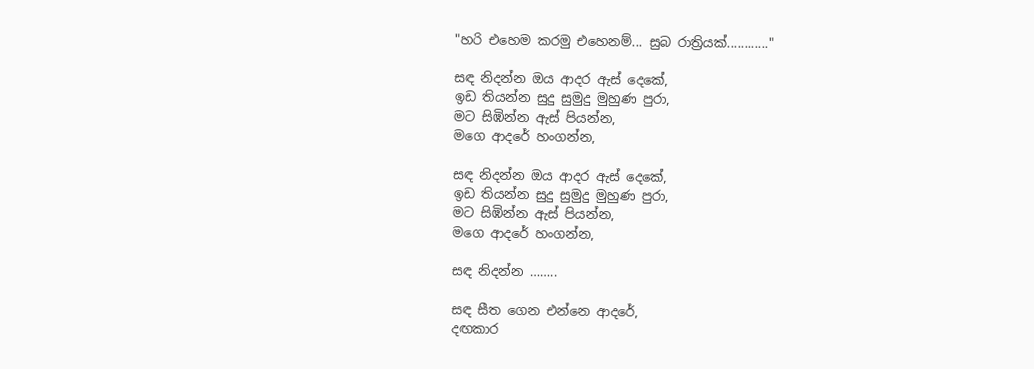"හරි එහෙම කරමු එහෙනම්... සුබ රාත්‍රියක්............"

සඳ නිදන්න ඔය ආදර ඇස් දෙකේ,
ඉඩ තියන්න සුදු සුමුදු මුහුණ පුරා,
මට සිඹින්න ඇස් පියන්න,
මගෙ ආදරේ හංගන්න,

සඳ නිදන්න ඔය ආදර ඇස් දෙකේ,
ඉඩ තියන්න සුදු සුමුදු මුහුණ පුරා,
මට සිඹින්න ඇස් පියන්න,
මගෙ ආදරේ හංගන්න,

සඳ නිදන්න ……..

සඳ සීත ගෙන එන්නෙ ආදරේ,
දඟකාර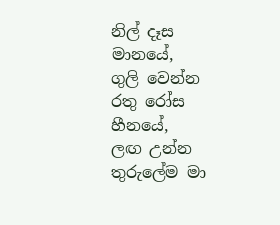නිල් දෑස මානයේ,
ගුලි වෙන්න රතු රෝස හීනයේ,
ලඟ උන්න තුරුලේම මා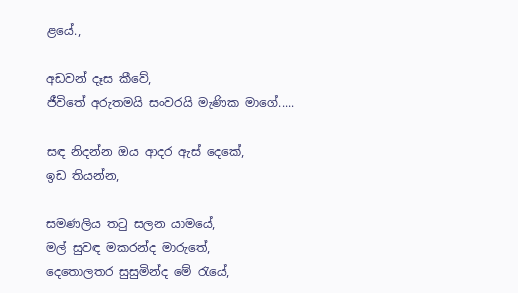ළයේ.,

අඩවන් දෑස කීවේ,
ජීවිතේ අරුතමයි සංවරයි මැණික මාගේ.....

සඳ නිදන්න ඔය ආදර ඇස් දෙකේ,
ඉඩ තියන්න,

සමණලිය තටු සලන යාමයේ,
මල් සුවඳ මකරන්ද මාරුතේ,
දෙතොලතර සුසුමින්ද මේ රැයේ,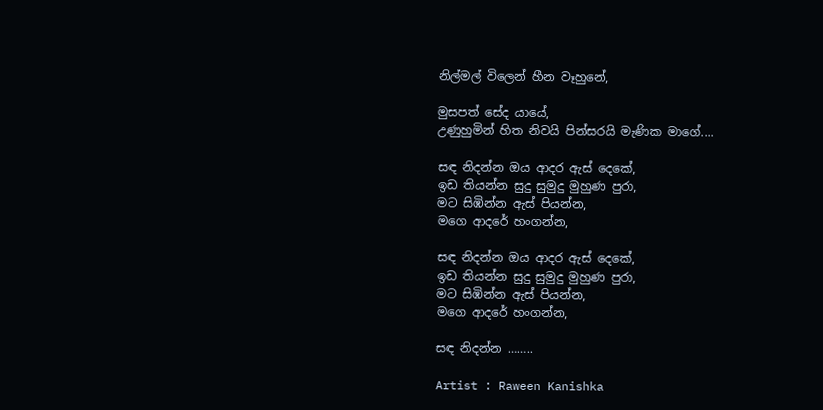නිල්මල් විලෙන් හීන වෑහුනේ,

මුසපත් සේද යායේ,
උණුහුමින් හිත නිවයි පින්සරයි මැණික මාගේ....

සඳ නිදන්න ඔය ආදර ඇස් දෙකේ,
ඉඩ තියන්න සුදු සුමුදු මුහුණ පුරා,
මට සිඹින්න ඇස් පියන්න,
මගෙ ආදරේ හංගන්න,

සඳ නිදන්න ඔය ආදර ඇස් දෙකේ,
ඉඩ තියන්න සුදු සුමුදු මුහුණ පුරා,
මට සිඹින්න ඇස් පියන්න,
මගෙ ආදරේ හංගන්න,

සඳ නිදන්න ……..

Artist : Raween Kanishka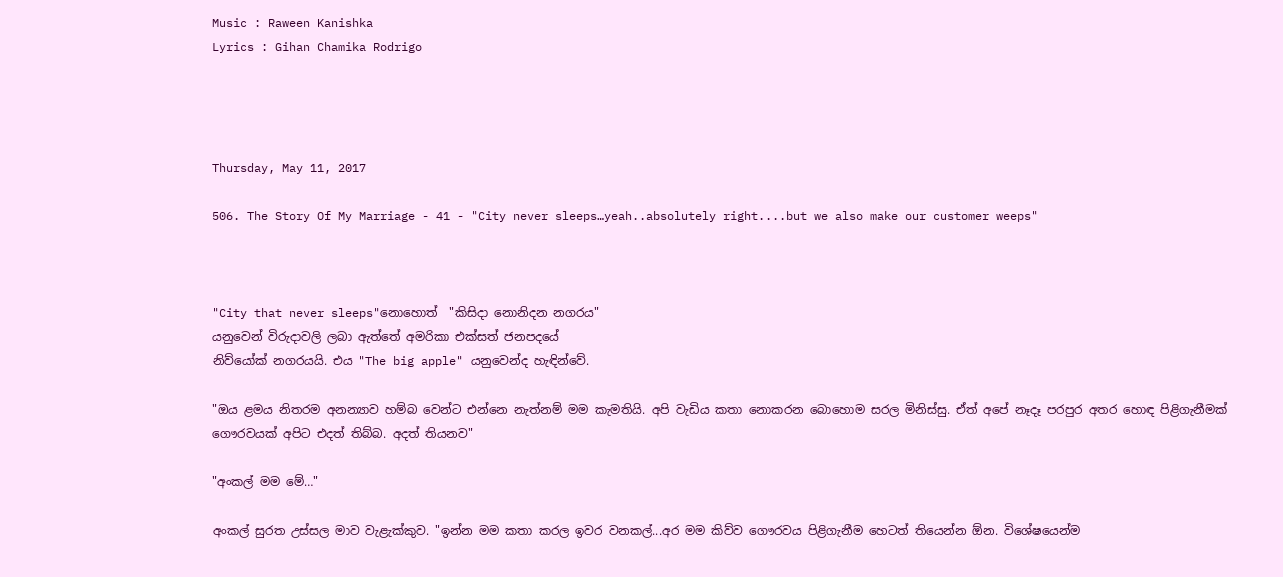Music : Raween Kanishka
Lyrics : Gihan Chamika Rodrigo




Thursday, May 11, 2017

506. The Story Of My Marriage - 41 - "City never sleeps…yeah..absolutely right....but we also make our customer weeps"



"City that never sleeps"නොහොත්  "කිසිදා නොනිදන නගරය"
යනුවෙන් විරුදාවලි ලබා ඇත්තේ අමරිකා එක්සත් ජනපදයේ
නිව්යෝක් නගරයයි. එය "The big apple" යනුවෙන්ද හැඳින්වේ.

"ඔය ළමය නිතරම අනන්‍යාව හම්බ වෙන්ට එන්නෙ නැත්නම් මම කැමතියි. අපි වැඩිය කතා නොකරන බොහොම සරල මිනිස්සු. ඒත් අපේ නෑදෑ පරපුර අතර හොඳ පිළිගැනීමක් ගෞරවයක් අපිට එදත් තිබ්බ. අදත් තියනව"

"අංකල් මම මේ…"

අංකල් සුරත උස්සල මාව වැළැක්කුව. "ඉන්න මම කතා කරල ඉවර වනකල්...අර මම කිව්ව ගෞරවය පිළිගැනීම හෙටත් තියෙන්න ඕන. විශේෂයෙන්ම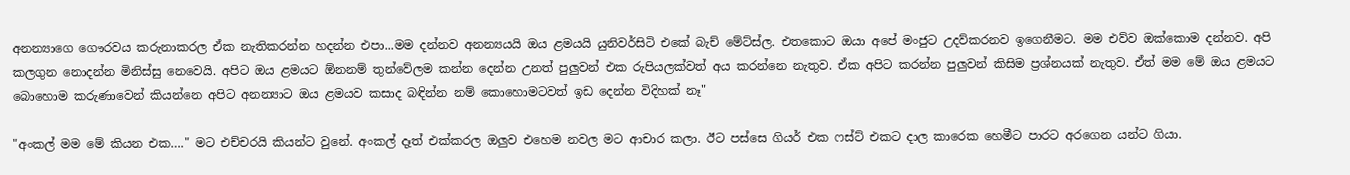අනන්‍යාගෙ ගෞරවය කරුනාකරල ඒක නැතිකරන්න හදන්න එපා...මම දන්නව අනන්‍යයයි ඔය ළමයයි යුනිවර්සිටි එකේ බැච් මේට්ස්ල. එතකොට ඔයා අපේ මංජුට උදව්කරනව ඉගෙනීමට. මම එව්ව ඔක්කොම දන්නව. අපි කලගුන නොදන්න මිනිස්සු නෙවෙයි. අපිට ඔය ළමයට ඕනනම් තුන්වේලම කන්න දෙන්න උනත් පුලුවන් එක රුපියලක්වත් අය කරන්නෙ නැතුව. ඒක අපිට කරන්න පුලුවන් කිසිම ප්‍රශ්නයක් නැතුව. ඒත් මම මේ ඔය ළමයට බොහොම කරුණාවෙන් කියන්නෙ අපිට අනන්‍යාට ඔය ළමයව කසාද බඳින්න නම් කොහොමටවත් ඉඩ දෙන්න විදිහක් නෑ"

"අංකල් මම මේ කියන එක…." මට එච්චරයි කියන්ට වුනේ. අංකල් දෑත් එක්කරල ඔලුව එහෙම නවල මට ආචාර කලා. ඊට පස්සෙ ගියර් එක ෆස්ට් එකට දාල කාරෙක හෙමීට පාරට අරගෙන යන්ට ගියා.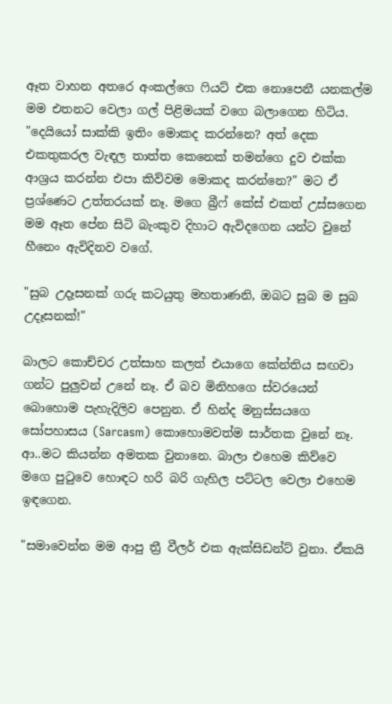ඈත වාහන අතරෙ අංකල්ගෙ ෆියට් එක නොපෙනී යනකල්ම මම එතනට වෙලා ගල් පිළිමයක් වගෙ බලාගෙන හිටිය. "දෙයියෝ සාක්කි ඉතිං මොකද කරන්නෙ? අත් දෙක එකතුකරල වැඳල තාත්ත කෙනෙක් තමන්ගෙ දුව එක්ක ආශ්‍රය කරන්න එපා කිව්වම මොකද කරන්නෙ?" මට ඒ ප්‍රශ්ණෙට උත්තරයක් නෑ. මගෙ බ්‍රීෆ් කේස් එකත් උස්සගෙන මම ඈත පේන සිටි බැංකුව දිහාට ඇවිදගෙන යන්ට වුනේ හීනෙං ඇවිදිනව වගේ.

"සුබ උදෑසනක් ගරු කටයුතු මහතාණනි, ඔබට සුබ ම සුබ උදෑසනක්!"

බාලට කොච්චර උත්සාහ කලත් එයාගෙ කේන්තිය සඟවා ගන්ට පුලුවන් උනේ නෑ. ඒ බව මිනිහගෙ ස්වරයෙන් බොහොම පැහැදිලිව පෙනුන. ඒ හින්ද මනුස්සයගෙ සෝපහාසය (Sarcasm) කොහොමවත්ම සාර්තක වුනේ නෑ. ආ..මට කියන්න අමතක වුනානෙ. බාලා එහෙම කිව්වෙ මගෙ පුටුවෙ හොඳට හරි බරි ගැහිල පට්ටල වෙලා එහෙම ඉඳගෙන.

"සමාවෙන්න මම ආපු ත්‍රී වීලර් එක ඇක්සිඩන්ට් වුනා. ඒකයි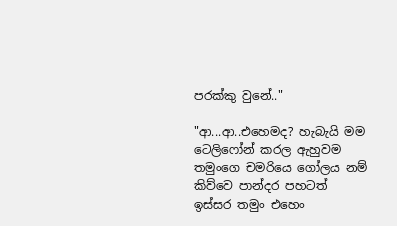පරක්කු වුනේ.."

"ආ...ආ..එහෙමද? හැබැයි මම ටෙලිෆෝන් කරල ඇහුවම තමුංගෙ චමරියෙ ගෝලය නම් කිව්වෙ පාන්දර පහටත් ඉස්සර තමුං එහෙං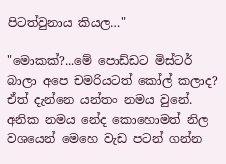පිටත්වුනාය කියල…"

"මොකක්?...මේ පොඩ්ඩට මිස්ටර් බාලා අපෙ චමරියටත් කෝල් කලාද? ඒත් දැන්නෙ යන්තං නමය වුනේ. අනික නමය නේද කොහොමත් නිල වශයෙන් මෙහෙ වැඩ පටන් ගන්න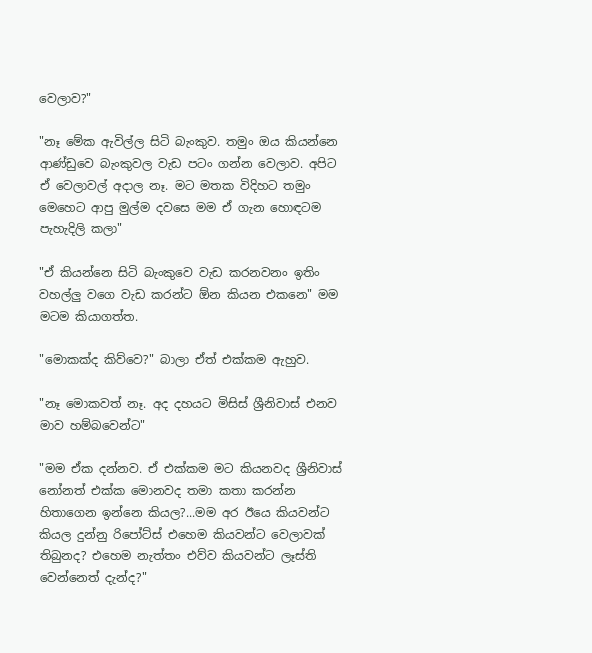වෙලාව?"

"නෑ මේක ඇවිල්ල සිටි බැංකුව. තමුං ඔය කියන්නෙ ආණ්ඩුවෙ බැංකුවල වැඩ පටං ගන්න වෙලාව. අපිට ඒ වෙලාවල් අදාල නෑ. මට මතක විදිහට තමුං මෙහෙට ආපු මුල්ම දවසෙ මම ඒ ගැන හොඳටම පැහැදිලි කලා"

"ඒ කියන්නෙ සිටි බැංකුවෙ වැඩ කරනවනං ඉතිං වහල්ලු වගෙ වැඩ කරන්ට ඕන කියන එකනෙ" මම මටම කියාගත්ත.

"මොකක්ද කිව්වෙ?" බාලා ඒත් එක්කම ඇහුව.

"නෑ මොකවත් නෑ. අද දහයට මිසිස් ශ්‍රීනිවාස් එනව මාව හම්බවෙන්ට"

"මම ඒක දන්නව. ඒ එක්කම මට කියනවද ශ්‍රීනිවාස් නෝනත් එක්ක මොනවද තමා කතා කරන්න හිතාගෙන ඉන්නෙ කියල?...මම අර ඊයෙ කියවන්ට කියල දුන්නු රිපෝට්ස් එහෙම කියවන්ට වෙලාවක් තිබුනද? එහෙම නැත්තං එව්ව කියවන්ට ලෑස්ති වෙන්නෙත් දැන්ද?"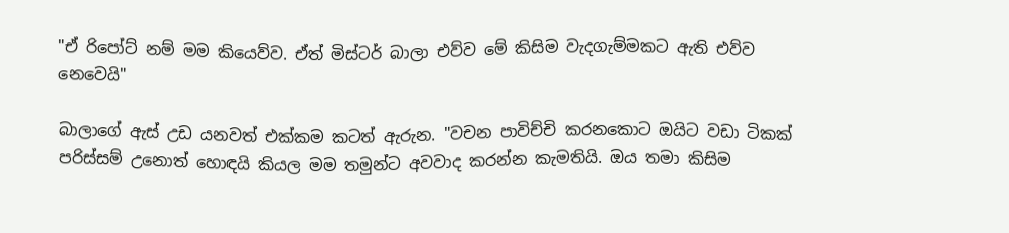"ඒ රිපෝට් නම් මම කියෙව්ව. ඒත් මිස්ටර් බාලා එව්ව මේ කිසිම වැදගැම්මකට ඇති එව්ව නෙවෙයි"

බාලාගේ ඇස් උඩ යනවත් එක්කම කටත් ඇරුන. "වචන පාවිච්චි කරනකොට ඔයිට වඩා ටිකක් පරිස්සම් උනොත් හොඳයි කියල මම තමුන්ට අවවාද කරන්න කැමතියි. ඔය තමා කිසිම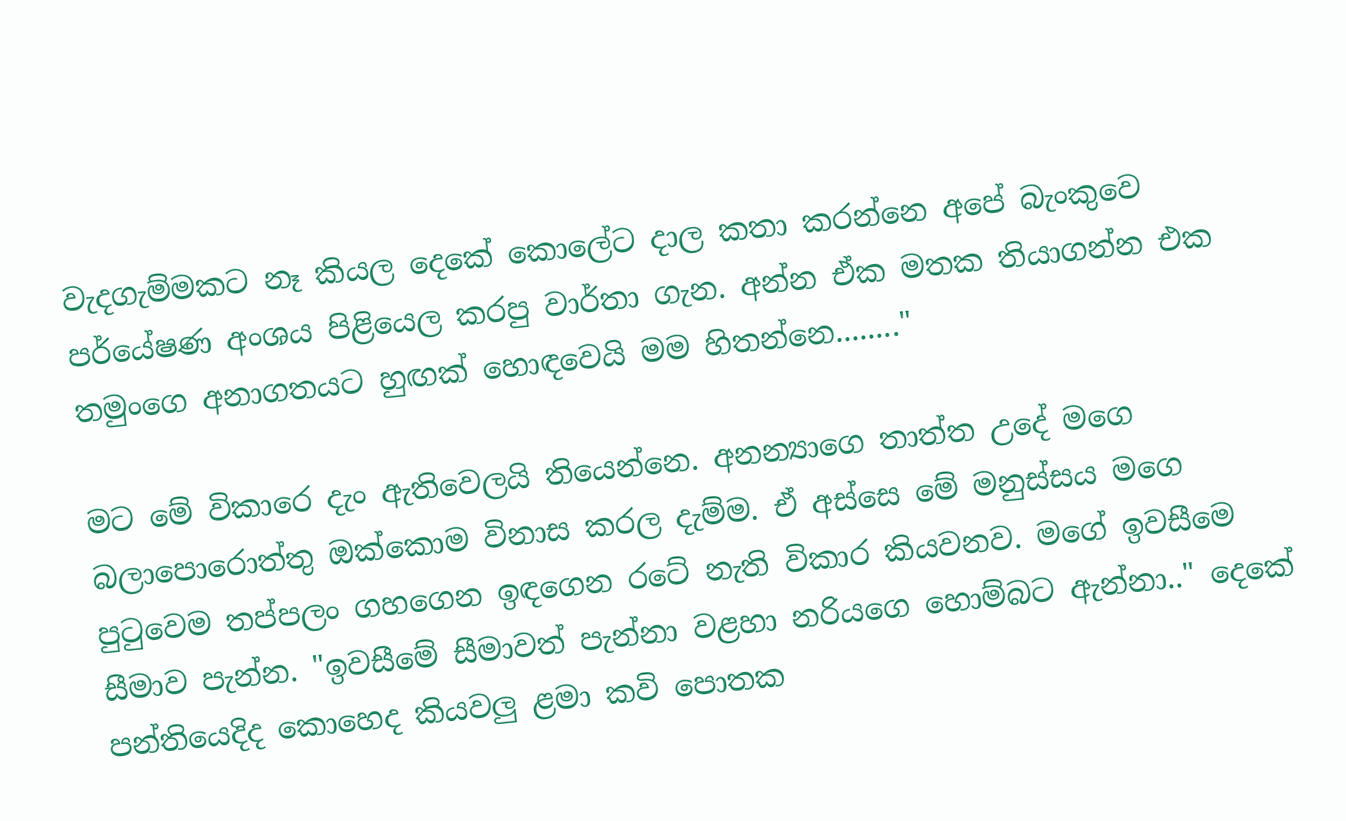වැදගැම්මකට නෑ කියල දෙකේ කොලේට දාල කතා කරන්නෙ අපේ බැංකුවෙ පර්යේෂණ අංශය පිළියෙල කරපු වාර්තා ගැන. අන්න ඒක මතක තියාගන්න එක තමුංගෙ අනාගතයට හුඟක් හොඳවෙයි මම හිතන්නෙ........"

මට මේ විකාරෙ දැං ඇතිවෙලයි තියෙන්නෙ. අනන්‍යාගෙ තාත්ත උදේ මගෙ බලාපොරොත්තු ඔක්කොම විනාස කරල දැම්ම. ඒ අස්සෙ මේ මනුස්සය මගෙ පුටුවෙම තප්පලං ගහගෙන ඉඳගෙන රටේ නැති විකාර කියවනව. මගේ ඉවසීමෙ සීමාව පැන්න. "ඉවසීමේ සීමාවත් පැන්නා වළහා නරියගෙ හොම්බට ඇන්නා.." දෙකේ පන්තියෙදිද කොහෙද කියවලු ළමා කවි පොතක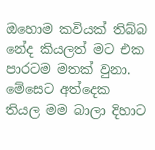ඔහොම කවියක් තිබ්බ නේද කියලත් මට එක පාරටම මතක් වුනා. මේසෙට අත්දෙක තියල මම බාලා දිහාට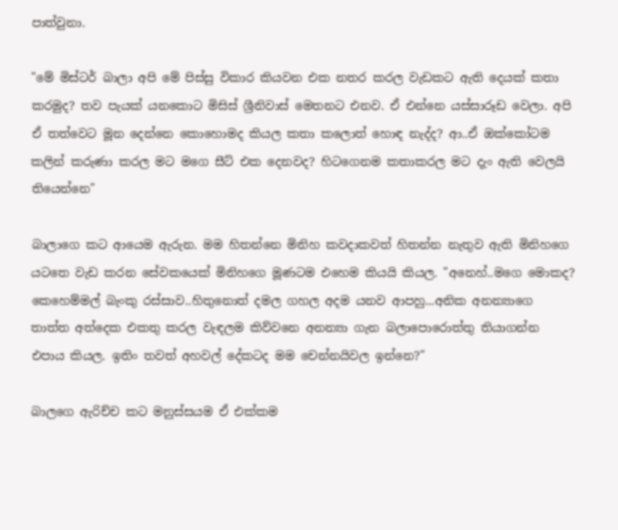පාත්වුනා.

"මේ මිස්ටර් බාලා අපි මේ පිස්සු විකාර කියවන එක නතර කරල වැඩකට ඇති දෙයක් කතා කරමුද? තව පැයක් යනකොට මිසිස් ශ්‍රීනිවාස් මෙතනට එනව. ඒ එන්නෙ යස්සාරූඩ වෙලා. අපි ඒ තත්වෙට මූන දෙන්නෙ කොහොමද කියල කතා කලොත් හොඳ නැද්ද? ආ..ඒ ඔක්කෝටම කලින් කරුණා කරල මට මගෙ සීට් එක දෙනවද? හිටගෙනම කතාකරල මට දැං ඇති වෙලයි තියෙන්නෙ"

බාලාගෙ කට ආයෙම ඇරුන. මම හිතන්නෙ මිනිහ කවදාකවත් හිතන්න නැතුව ඇති මිනිහගෙ යටතෙ වැඩ කරන සේවකයෙක් මිනිහගෙ මූණටම එහෙම කියයි කියල. "අනෙහ්..මගෙ මොකද? කෙහෙම්මල් බැංකු රස්සාව..හිතුනොත් දමල ගහල අදම යනව ආපහු...අනික අනන්‍යාගෙ තාත්ත අත්දෙක එකතු කරල වැඳලම කිව්වනෙ අනන්‍යා ගැන බලාපොරොත්තු තියාගන්න එපාය කියල. ඉතිං තවත් අහවල් දේකටද මම චෙන්නයිවල ඉන්නෙ?"

බාලගෙ ඇරිච්ච කට මනුස්සයම ඒ එක්කම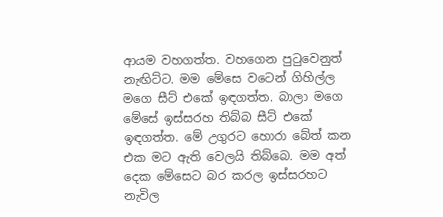ආයම වහගත්ත. වහගෙන පුටුවෙනුත් නැඟිට්ට. මම මේසෙ වටෙන් ගිහිල්ල මගෙ සීට් එකේ ඉඳගත්ත. බාලා මගෙ මේසේ ඉස්සරහ තිබ්බ සීට් එකේ ඉඳගත්ත. මේ උගුරට හොරා බේත් කන එක මට ඇති වෙලයි තිබ්බෙ. මම අත් දෙක මේසෙට බර කරල ඉස්සරහට නැවිල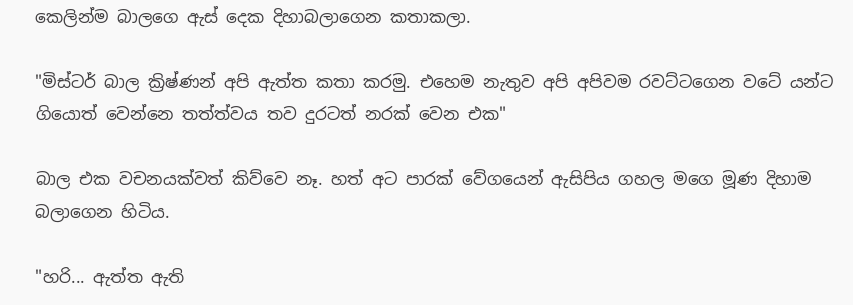කෙලින්ම බාලගෙ ඇස් දෙක දිහාබලාගෙන කතාකලා.

"මිස්ටර් බාල ක්‍රිෂ්ණන් අපි ඇත්ත කතා කරමු. එහෙම නැතුව අපි අපිවම රවට්ටගෙන වටේ යන්ට ගියොත් වෙන්නෙ තත්ත්වය තව දුරටත් නරක් වෙන එක"

බාල එක වචනයක්වත් කිව්වෙ නෑ. හත් අට පාරක් වේගයෙන් ඇසිපිය ගහල මගෙ මූණ දිහාම බලාගෙන හිටිය.

"හරි... ඇත්ත ඇති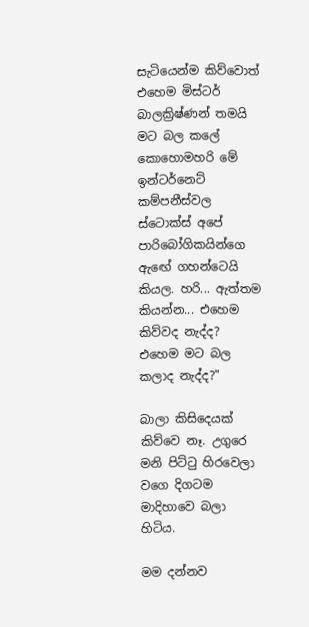සැටියෙන්ම කිව්වොත් එහෙම මිස්ටර් බාලක්‍රිෂ්ණන් තමයි මට බල කලේ කොහොමහරි මේ ඉන්ටර්නෙට් කම්පනීස්වල ස්ටොක්ස් අපේ පාරිබෝගිකයින්ගෙ ඇඟේ ගහන්ටෙයි කියල. හරි... ඇත්තම කියන්න... එහෙම කිව්වද නැද්ද? එහෙම මට බල කලාද නැද්ද?"

බාලා කිසිදෙයක් කිව්වෙ නෑ. උගුරෙ මනි පිට්ටු හිරවෙලා වගෙ දිගටම මාදිහාවෙ බලා හිටිය.

මම දන්නව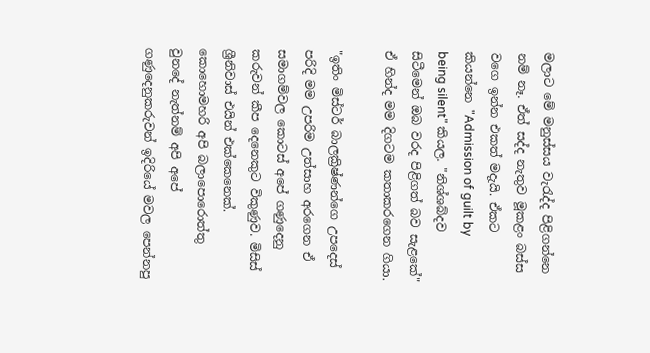මලාට මේ මනුස්සය වැරැද්ද පිළිගන්නෙ නම් නෑ. ඒත් සද්ද නැතුව මූකළං බස්ස වගෙ ඉන්න එකත් මදැයි. ඒකට කියන්නෙ "Admission of guilt by being silent" කියල. "නිශ්ශබ්දව සිටීමෙන් ඔබ වරද පිළිගත් බව සැළකේ"  ඒ හින්ද මම දිගටම කතාකරගෙන ගියා.

"ඉතිං මිස්ටර් බාලක්‍රිෂ්ණන්ගෙ උපදෙස් පරිදි මම උපරිම උත්සාහ අරගෙන ඒ සමාගම්වල කොටස් අපේ ගණුදෙනු කරුවන් කීප දෙනෙකුට විකුණුව. මිසිස් ශ්‍රීනිවාස් එයින් එක්කෙනෙක්. කොහොමහරි අපි බලාපොරොත්තු වුනදේ නැත්නම් අපි අපේ ගණුදෙනුකරුවන් ඉදිරියේ මවල පෙන්නපු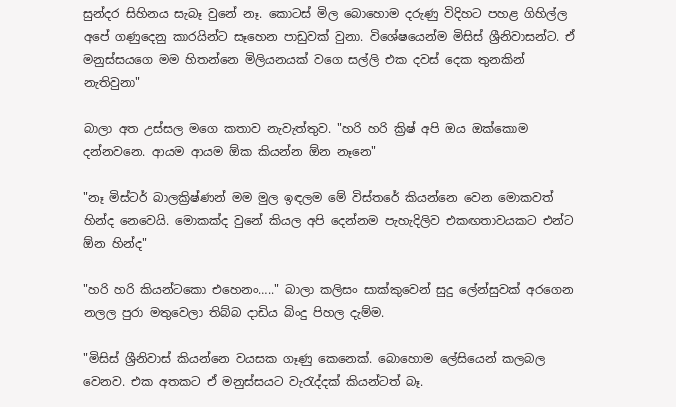සුන්දර සිහිනය සැබෑ වුනේ නෑ. කොටස් මිල බොහොම දරුණු විදිහට පහළ ගිහිල්ල අපේ ගණුදෙනු කාරයින්ට සෑහෙන පාඩුවක් වුනා. විශේෂයෙන්ම මිසිස් ශ්‍රීනිවාසන්ට. ඒ මනුස්සයගෙ මම හිතන්නෙ මිලියනයක් වගෙ සල්ලි එක දවස් දෙක තුනකින් නැතිවුනා"

බාලා අත උස්සල මගෙ කතාව නැවැත්තුව. "හරි හරි ක්‍රිෂ් අපි ඔය ඔක්කොම දන්නවනෙ. ආයම ආයම ඕක කියන්න ඕන නෑනෙ"

"නෑ මිස්ටර් බාලක්‍රිෂ්ණන් මම මුල ඉඳලම මේ විස්තරේ කියන්නෙ වෙන මොකවත් හින්ද නෙවෙයි. මොකක්ද වුනේ කියල අපි දෙන්නම පැහැදිලිව එකඟතාවයකට එන්ට ඕන හින්ද"

"හරි හරි කියන්ටකො එහෙනං….." බාලා කලිසං සාක්කුවෙන් සුදු ලේන්සුවක් අරගෙන නලල පුරා මතුවෙලා තිබ්බ දාඩිය බිංදු පිහල දැම්ම.

"මිසිස් ශ්‍රීනිවාස් කියන්නෙ වයසක ගෑණු කෙනෙක්. බොහොම ලේසියෙන් කලබල වෙනව. එක අතකට ඒ මනුස්සයට වැරැද්දක් කියන්ටත් බෑ.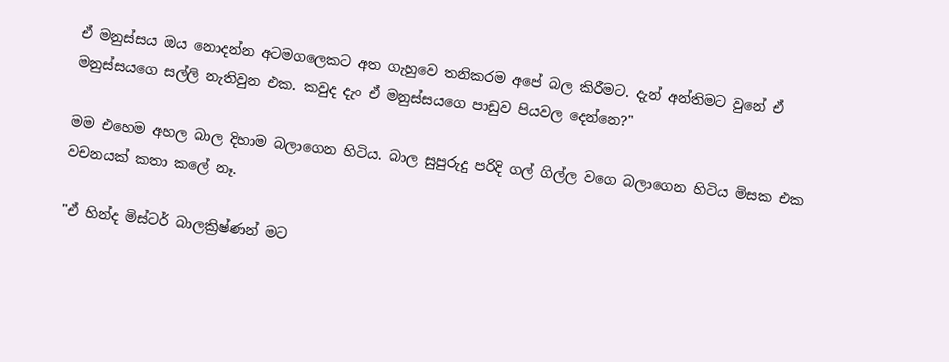ඒ මනුස්සය ඔය නොදන්න අටමගලෙකට අත ගැහුවෙ තනිකරම අපේ බල කිරීමට. දැන් අන්තිමට වුනේ ඒ මනුස්සයගෙ සල්ලි නැතිවුන එක. කවුද දැං ඒ මනුස්සයගෙ පාඩුව පියවල දෙන්නෙ?"

මම එහෙම අහල බාල දිහාම බලාගෙන හිටිය. බාල සුපුරුදු පරිදි ගල් ගිල්ල වගෙ බලාගෙන හිටිය මිසක එක වචනයක් කතා කලේ නෑ.

"ඒ හින්ද මිස්ටර් බාලක්‍රිෂ්ණන් මට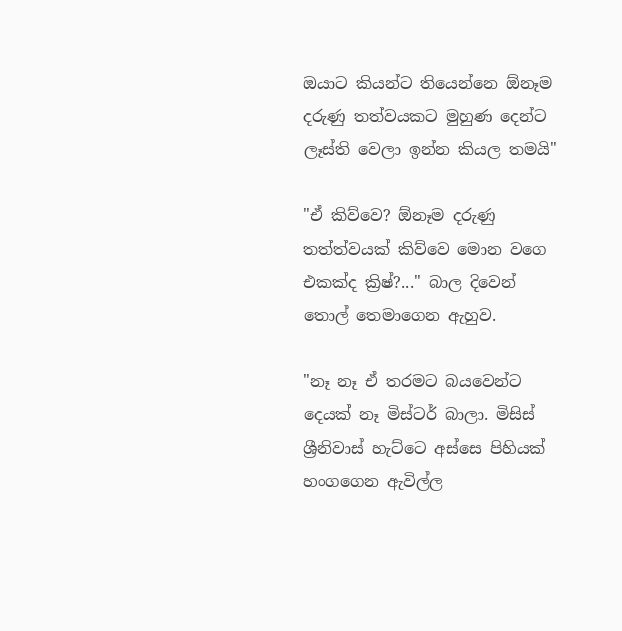ඔයාට කියන්ට තියෙන්නෙ ඕනෑම දරුණු තත්වයකට මුහුණ දෙන්ට ලෑස්ති වෙලා ඉන්න කියල තමයි"

"ඒ කිව්වෙ? ඕනෑම දරුණු තත්ත්වයක් කිව්වෙ මොන වගෙ එකක්ද ක්‍රිෂ්?..." බාල දිවෙන් තොල් තෙමාගෙන ඇහුව.

"නෑ නෑ ඒ තරමට බයවෙන්ට දෙයක් නෑ මිස්ටර් බාලා. මිසිස් ශ්‍රීනිවාස් හැට්ටෙ අස්සෙ පිහියක් හංගගෙන ඇවිල්ල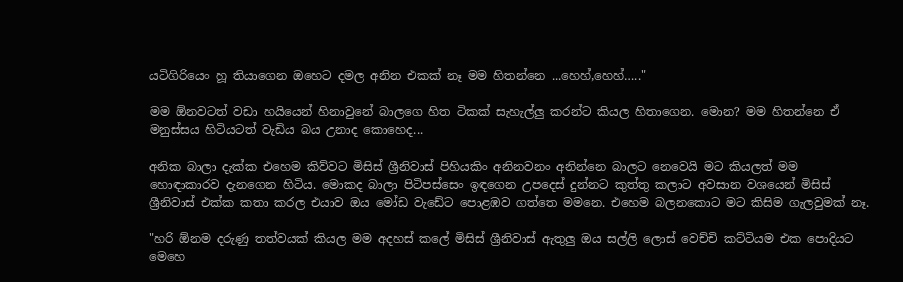යටිගිරියෙං හූ තියාගෙන ඔහෙට දමල අනින එකක් නෑ මම හිතන්නෙ ...හෙහ්,හෙහ්….."

මම ඕනවටත් වඩා හයියෙන් හිනාවුනේ බාලගෙ හිත ටිකක් සැහැල්ලු කරන්ට කියල හිතාගෙන. මොන? මම හිතන්නෙ ඒ මනුස්සය හිටියටත් වැඩිය බය උනාද කොහෙද...

අනික බාලා දැක්ක එහෙම කිව්වට මිසිස් ශ්‍රීනිවාස් පිහියකිං අනිනවනං අනින්නෙ බාලට නෙවෙයි මට කියලත් මම හොඳාකාරව දැනගෙන හිටිය. මොකද බාලා පිටිපස්සෙං ඉඳගෙන උපදෙස් දුන්නට කුත්තු කලාට අවසාන වශයෙන් මිසිස් ශ්‍රීනිවාස් එක්ක කතා කරල එයාව ඔය මෝඩ වැඩේට පොළඹව ගත්තෙ මමනෙ. එහෙම බලනකොට මට කිසිම ගැලවුමක් නෑ.

"හරි ඕනම දරුණු තත්වයක් කියල මම අදහස් කලේ මිසිස් ශ්‍රීනිවාස් ඇතුලු ඔය සල්ලි ලොස් වෙච්චි කට්ටියම එක පොදියට මෙහෙ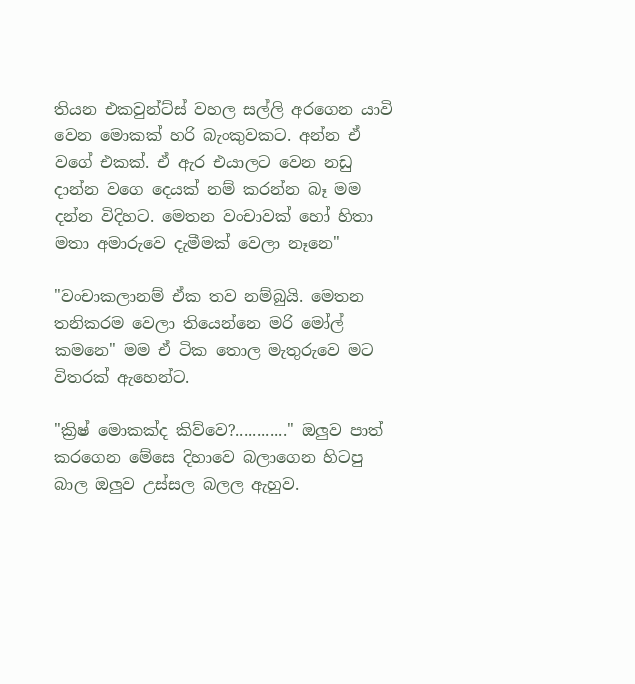තියන එකවුන්ට්ස් වහල සල්ලි අරගෙන යාවි වෙන මොකක් හරි බැංකුවකට. අන්න ඒ වගේ එකක්. ඒ ඇර එයාලට වෙන නඩු දාන්න වගෙ දෙයක් නම් කරන්න බෑ මම දන්න විදිහට. මෙතන වංචාවක් හෝ හිතා මතා අමාරුවෙ දැමීමක් වෙලා නෑනෙ"

"වංචාකලානම් ඒක තව නම්බුයි. මෙතන තනිකරම වෙලා තියෙන්නෙ මරි මෝල් කමනෙ" මම ඒ ටික තොල මැතුරුවෙ මට විතරක් ඇහෙන්ට.

"ක්‍රිෂ් මොකක්ද කිව්වෙ?............" ඔලුව පාත් කරගෙන මේසෙ දිහාවෙ බලාගෙන හිටපු බාල ඔලුව උස්සල බලල ඇහුව.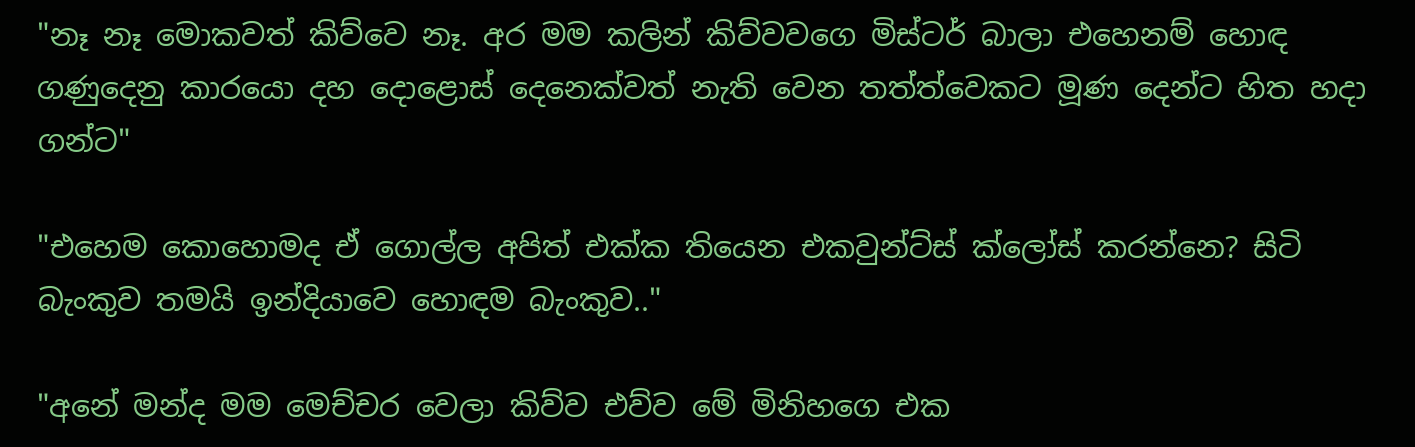"නෑ නෑ මොකවත් කිව්වෙ නෑ. අර මම කලින් කිව්වවගෙ මිස්ටර් බාලා එහෙනම් හොඳ ගණුදෙනු කාරයො දහ දොළොස් දෙනෙක්වත් නැති වෙන තත්ත්වෙකට මූණ දෙන්ට හිත හදා ගන්ට"

"එහෙම කොහොමද ඒ ගොල්ල අපිත් එක්ක තියෙන එකවුන්ට්ස් ක්ලෝස් කරන්නෙ? සිටි බැංකුව තමයි ඉන්දියාවෙ හොඳම බැංකුව.."

"අනේ මන්ද මම මෙච්චර වෙලා කිව්ව එව්ව මේ මිනිහගෙ එක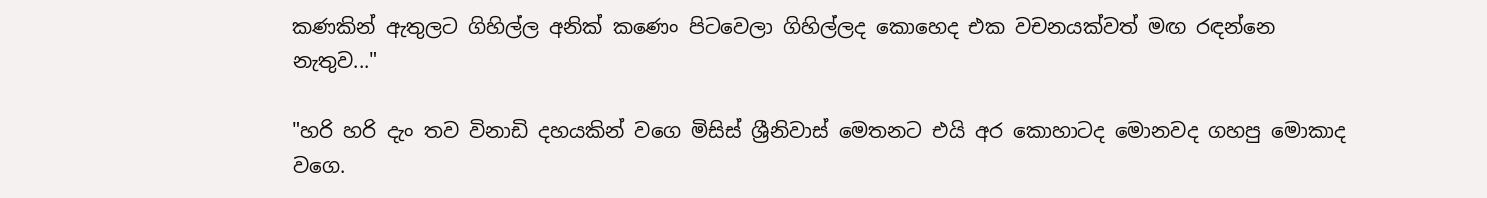කණකින් ඇතුලට ගිහිල්ල අනික් කණෙං පිටවෙලා ගිහිල්ලද කොහෙද එක වචනයක්වත් මඟ රඳන්නෙ නැතුව..."

"හරි හරි දැං තව විනාඩි දහයකින් වගෙ මිසිස් ශ්‍රීනිවාස් මෙතනට එයි අර කොහාටද මොනවද ගහපු මොකාද වගෙ.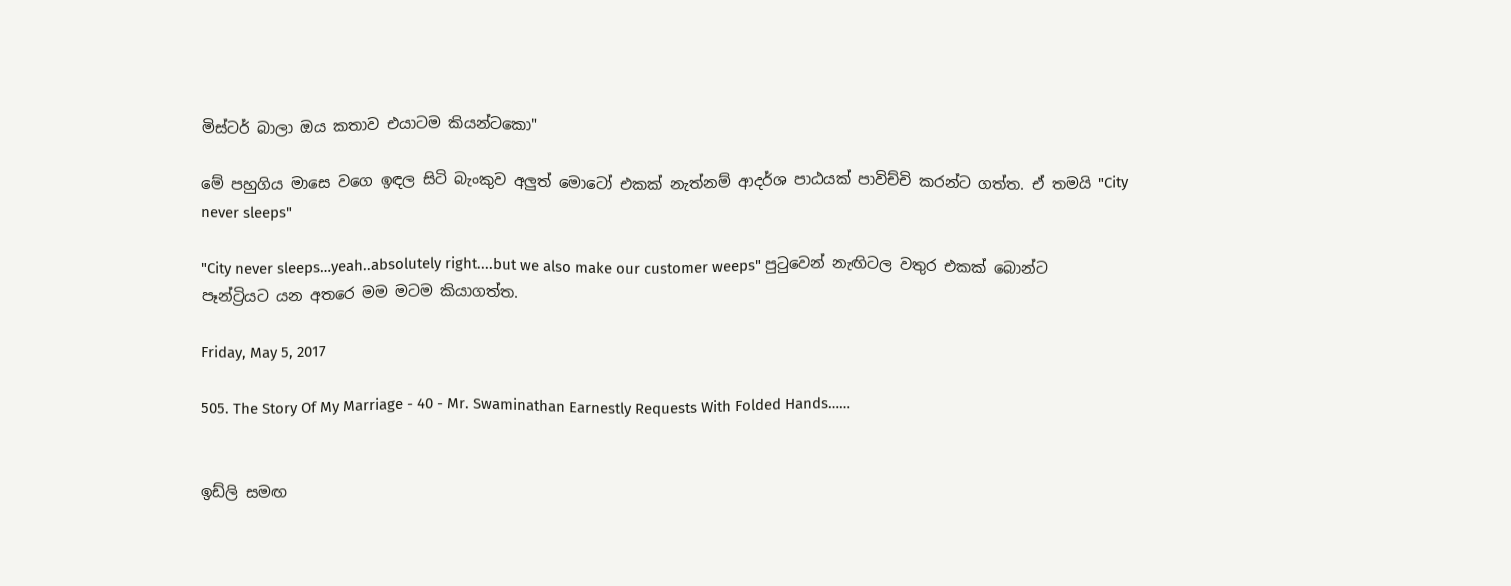මිස්ටර් බාලා ඔය කතාව එයාටම කියන්ටකො"

මේ පහුගිය මාසෙ වගෙ ඉඳල සිටි බැංකුව අලුත් මොටෝ එකක් නැත්නම් ආදර්ශ පාඨයක් පාවිච්චි කරන්ට ගත්ත. ඒ තමයි "City never sleeps"

"City never sleeps…yeah..absolutely right....but we also make our customer weeps" පුටුවෙන් නැඟිටල වතුර එකක් බොන්ට පෑන්ට්‍රියට යන අතරෙ මම මටම කියාගත්ත.

Friday, May 5, 2017

505. The Story Of My Marriage - 40 - Mr. Swaminathan Earnestly Requests With Folded Hands……


ඉඩ්ලි සමඟ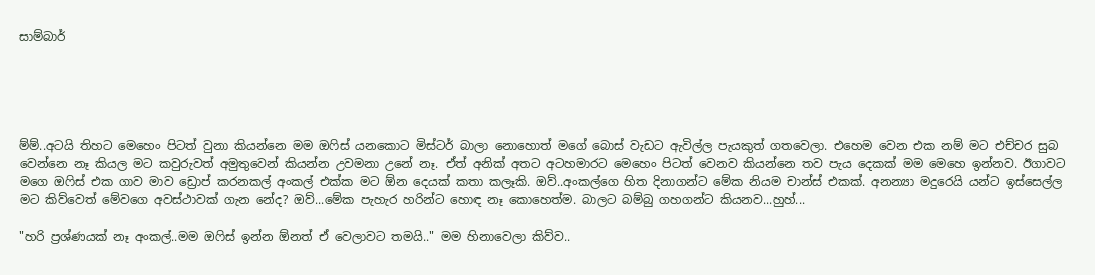සාම්බාර්





ම්ම්..අටයි තිහට මෙහෙං පිටත් වුනා කියන්නෙ මම ඔෆිස් යනකොට මිස්ටර් බාලා නොහොත් මගේ බොස් වැඩට ඇවිල්ල පැයකුත් ගතවෙලා. එහෙම වෙන එක නම් මට එච්චර සුබ වෙන්නෙ නෑ කියල මට කවුරුවත් අමුතුවෙන් කියන්න උවමනා උනේ නෑ. ඒත් අනික් අතට අටහමාරට මෙහෙං පිටත් වෙනව කියන්නෙ තව පැය දෙකක් මම මෙහෙ ඉන්නව. ඊගාවට මගෙ ඔෆිස් එක ගාව මාව ඩ්‍රොප් කරනකල් අංකල් එක්ක මට ඕන දෙයක් කතා කලෑකි. ඔව්..අංකල්ගෙ හිත දිනාගන්ට මේක නියම චාන්ස් එකක්. අනන්‍යා මදුරෙයි යන්ට ඉස්සෙල්ල මට කිව්වෙත් මේවගෙ අවස්ථාවක් ගැන නේද? ඔව්...මේක පැහැර හරින්ට හොඳ නෑ කොහෙත්ම. බාලට බම්බු ගහගන්ට කියනව...හුහ්...

"හරි ප්‍රශ්ණයක් නෑ අංකල්..මම ඔෆිස් ඉන්න ඕනත් ඒ වෙලාවට තමයි.." මම හිනාවෙලා කිව්ව..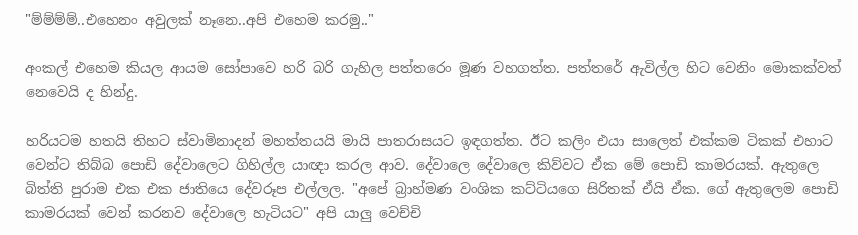"ම්ම්ම්ම්..එහෙනං අවුලක් නෑනෙ..අපි එහෙම කරමු.."

අංකල් එහෙම කියල ආයම සෝපාවෙ හරි බරි ගැහිල පත්තරෙං මූණ වහගත්ත. පත්තරේ ඇවිල්ල හිට වෙනිං මොකක්වත් නෙවෙයි ද හින්දු.

හරියටම හතයි තිහට ස්වාමිනාදන් මහත්තයයි මායි පාතරාසයට ඉඳගත්ත. ඊට කලිං එයා සාලෙත් එක්කම ටිකක් එහාට වෙන්ට තිබ්බ පොඩි දේවාලෙට ගිහිල්ල යාඥා කරල ආව. දේවාලෙ දේවාලෙ කිව්වට ඒක මේ පොඩි කාමරයක්. ඇතුලෙ බිත්ති පුරාම එක එක ජාතියෙ දේවරූප එල්ලල. "අපේ බ්‍රාහ්මණ වංශික කට්ටියගෙ සිරිතක් ඒයි ඒක. ගේ ඇතුලෙම පොඩි කාමරයක් වෙන් කරනව දේවාලෙ හැටියට" අපි යාලු වෙච්චි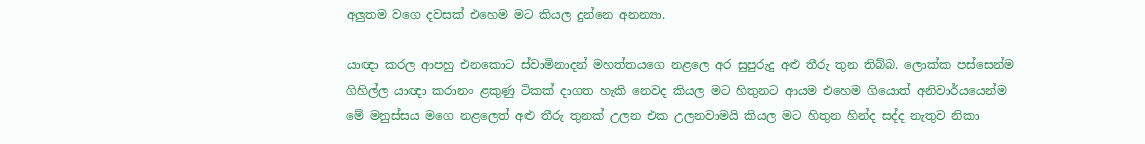අලුතම වගෙ දවසක් එහෙම මට කියල දුන්නෙ අනන්‍යා.

යාඥා කරල ආපහු එනකොට ස්වාමිනාදන් මහත්තයගෙ නළලෙ අර සුපුරුදු අළු තීරු තුන තිබ්බ. ලොක්ක පස්සෙන්ම ගිහිල්ල යාඥා කරානං ළකුණු ටිකක් දාගත හැකි නෙවද කියල මට හිතුනට ආයම එහෙම ගියොත් අනිවාර්යයෙන්ම මේ මනුස්සය මගෙ නළලෙත් අළු තීරු තුනක් උලන එක උලනවාමයි කියල මට හිතුන හින්ද සද්ද නැතුව නිකා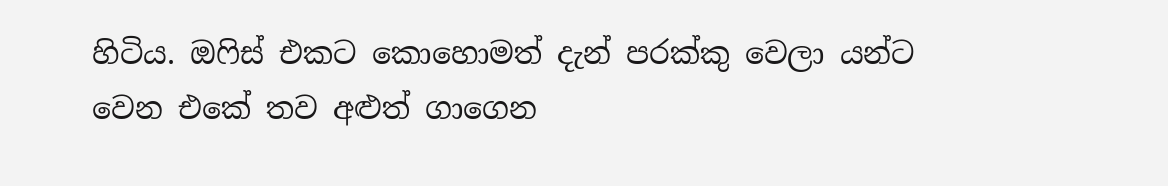හිටිය. ඔෆිස් එකට කොහොමත් දැන් පරක්කු වෙලා යන්ට වෙන එකේ තව අළුත් ගාගෙන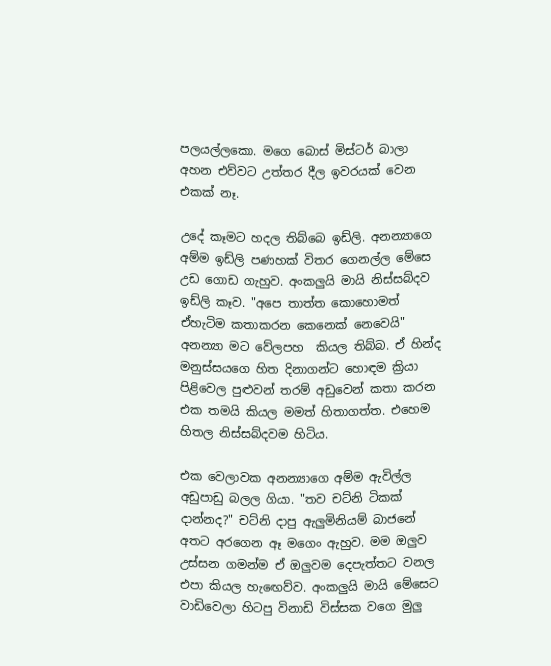පලයල්ලකො. මගෙ බොස් මිස්ටර් බාලා අහන එව්වට උත්තර දීල ඉවරයක් වෙන එකක් නෑ.

උදේ කෑමට හදල තිබ්බෙ ඉඩ්ලි. අනන්‍යාගෙ අම්ම ඉඩ්ලි පණහක් විතර ගෙනල්ල මේසෙ උඩ ගොඩ ගැහුව. අංකලුයි මායි නිස්සබ්දව ඉඩ්ලි කෑව. "අපෙ තාත්ත කොහොමත් ඒහැටිම කතාකරන කෙනෙක් නෙවෙයි" අනන්‍යා මට වේලපහ  කියල තිබ්බ. ඒ හින්ද මනුස්සයගෙ හිත දිනාගන්ට හොඳම ක්‍රියා පිළිවෙල පුළුවන් තරම් අඩුවෙන් කතා කරන එක තමයි කියල මමත් හිතාගත්ත. එහෙම හිතල නිස්සබ්දවම හිටිය.

එක වෙලාවක අනන්‍යාගෙ අම්ම ඇවිල්ල අඩුපාඩු බලල ගියා. "තව චට්නි ටිකක් දාන්නද?" චට්නි දාපු ඇලුමිනියම් බාජනේ අතට අරගෙන ඈ මගෙං ඇහුව. මම ඔලුව උස්සන ගමන්ම ඒ ඔලුවම දෙපැත්තට වනල එපා කියල හැඟෙව්ව. අංකලුයි මායි මේසෙට වාඩිවෙලා හිටපු විනාඩි විස්සක වගෙ මුලු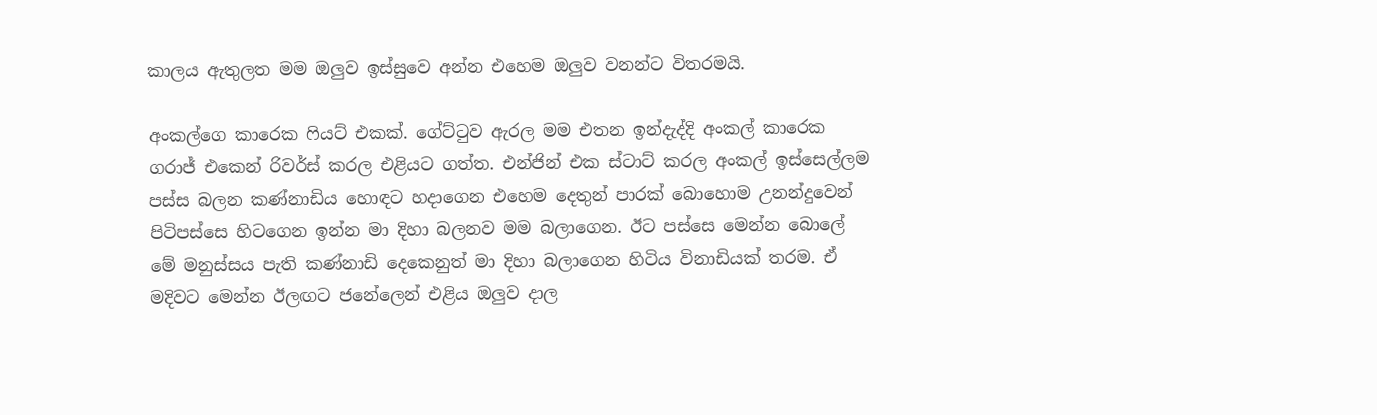කාලය ඇතුලත මම ඔලුව ඉස්සුවෙ අන්න එහෙම ඔලුව වනන්ට විතරමයි.

අංකල්ගෙ කාරෙක ෆියට් එකක්. ගේට්ටුව ඇරල මම එතන ඉන්දැද්දි අංකල් කාරෙක ගරාජ් එකෙන් රිවර්ස් කරල එළියට ගත්ත. එන්ජින් එක ස්ටාට් කරල අංකල් ඉස්සෙල්ලම පස්ස බලන කණ්නාඩිය හොඳට හදාගෙන එහෙම දෙතුන් පාරක් බොහොම උනන්දුවෙන් පිටිපස්සෙ හිටගෙන ඉන්න මා දිහා බලනව මම බලාගෙන. ඊට පස්සෙ මෙන්න බොලේ මේ මනුස්සය පැති කණ්නාඩි දෙකෙනුත් මා දිහා බලාගෙන හිටිය විනාඩියක් තරම. ඒ මදිවට මෙන්න ඊලඟට ජනේලෙන් එළිය ඔලුව දාල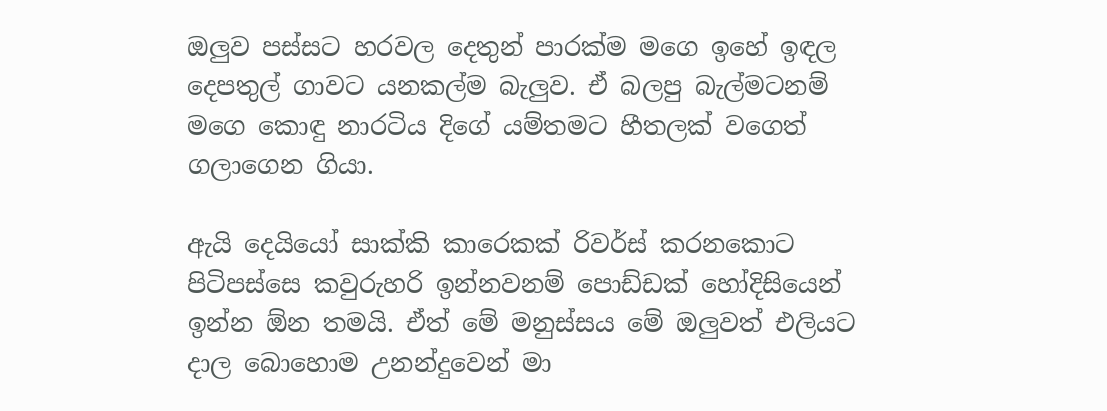ඔලුව පස්සට හරවල දෙතුන් පාරක්ම මගෙ ඉහේ ඉඳල දෙපතුල් ගාවට යනකල්ම බැලුව. ඒ බලපු බැල්මටනම් මගෙ කොඳු නාරටිය දිගේ යම්තමට හීතලක් වගෙත් ගලාගෙන ගියා.

ඇයි දෙයියෝ සාක්කි කාරෙකක් රිවර්ස් කරනකොට පිටිපස්සෙ කවුරුහරි ඉන්නවනම් පොඩ්ඩක් හෝදිසියෙන් ඉන්න ඕන තමයි. ඒත් මේ මනුස්සය මේ ඔලුවත් එලියට දාල බොහොම උනන්දුවෙන් මා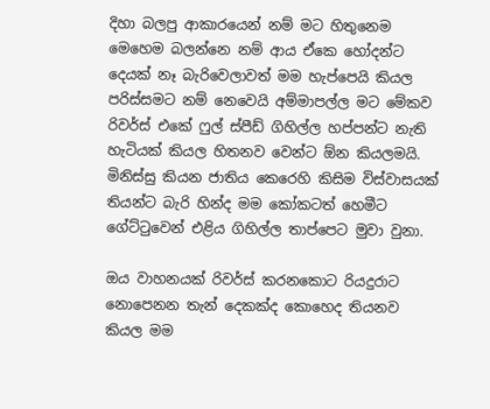දිහා බලපු ආකාරයෙන් නම් මට හිතුනෙම මෙහෙම බලන්නෙ නම් ආය ඒකෙ හෝදන්ට දෙයක් නෑ බැරිවෙලාවත් මම හැප්පෙයි කියල පරිස්සමට නම් නෙවෙයි අම්මාපල්ල මට මේකව රිවර්ස් එකේ ෆුල් ස්පීඩ් ගිහිල්ල හප්පන්ට නැති හැටියක් කියල හිතනව වෙන්ට ඕන කියලමයි. මිනිස්සු කියන ජාතිය කෙරෙහි කිසිම විස්වාසයක් තියන්ට බැරි හින්ද මම කෝකටත් හෙමීට ගේට්ටුවෙන් එළිය ගිහිල්ල තාප්පෙට මුවා වුනා.

ඔය වාහනයක් රිවර්ස් කරනකොට රියදුරාට නොපෙනන තැන් දෙකක්ද කොහෙද තියනව කියල මම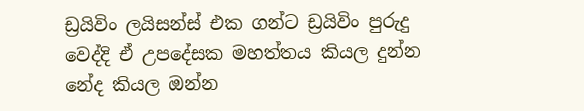ඩ්‍රයිවිං ලයිසන්ස් එක ගන්ට ඩ්‍රයිවිං පුරුදු වෙද්දි ඒ උපදේසක මහත්තය කියල දුන්න නේද කියල ඔන්න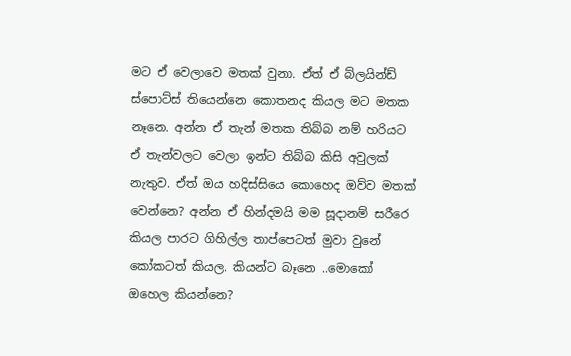මට ඒ වෙලාවෙ මතක් වුනා. ඒත් ඒ බ්ලයින්ඩ් ස්පොට්ස් තියෙන්නෙ කොතනද කියල මට මතක නෑනෙ. අන්න ඒ තැන් මතක තිබ්බ නම් හරියට ඒ තැන්වලට වෙලා ඉන්ට තිබ්බ කිසි අවුලක් නැතුව. ඒත් ඔය හදිස්සියෙ කොහෙද ඔව්ව මතක් වෙන්නෙ? අන්න ඒ හින්දමයි මම සූදානම් සරීරෙ කියල පාරට ගිහිල්ල තාප්පෙටත් මුවා වුනේ කෝකටත් කියල. කියන්ට බෑනෙ ..මොකෝ ඔහෙල කියන්නෙ?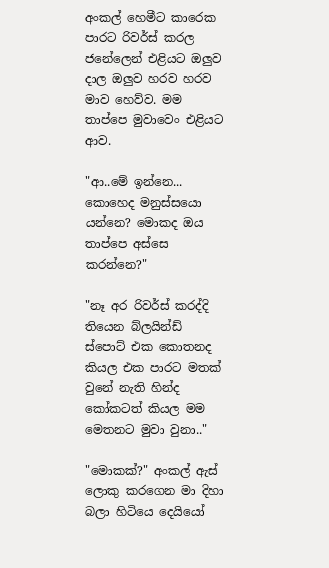අංකල් හෙමීට කාරෙක පාරට රිවර්ස් කරල ජනේලෙන් එළියට ඔලුව දාල ඔලුව හරව හරව මාව හෙව්ව. මම තාප්පෙ මුවාවෙං එළියට ආව.

"ආ..මේ ඉන්නෙ... කොහෙද මනුස්සයො යන්නෙ? මොකද ඔය තාප්පෙ අස්සෙ කරන්නෙ?"

"නෑ අර රිවර්ස් කරද්දි තියෙන බ්ලයින්ඩ් ස්පොට් එක කොතනද කියල එක පාරට මතක් වුනේ නැති හින්ද කෝකටත් කියල මම මෙතනට මුවා වුනා.."

"මොකක්?" අංකල් ඇස් ලොකු කරගෙන මා දිහා බලා හිටියෙ දෙයියෝ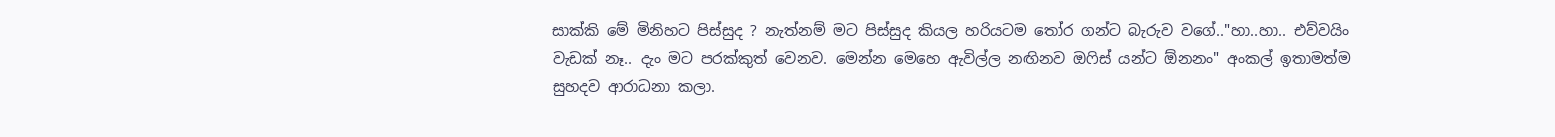සාක්කි මේ මිනිහට පිස්සුද ? නැත්නම් මට පිස්සුද කියල හරියටම තෝර ගන්ට බැරුව වගේ.."හා..හා.. එව්වයිං වැඩක් නෑ.. දැං මට පරක්කුත් වෙනව. මෙන්න මෙහෙ ඇවිල්ල නඟිනව ඔෆිස් යන්ට ඕනනං" අංකල් ඉතාමත්ම සුහදව ආරාධනා කලා.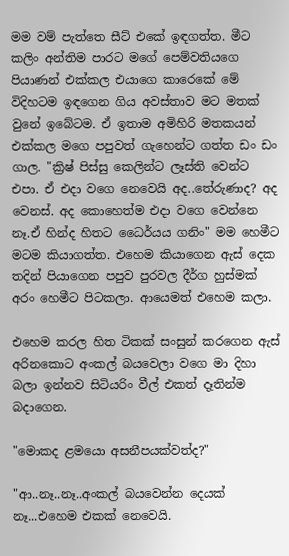මම වම් පැත්තෙ සීට් එකේ ඉඳගත්ත. මීට කලිං අන්තිම පාරට මගේ පෙම්වතියගෙ පියාණන් එක්කල එයාගෙ කාරෙකේ මේ විදිහටම ඉඳගෙන ගිය අවස්තාව මට මතක් වුනේ ඉබේටම. ඒ ඉතාම අමිහිරි මතකයන් එක්කල මගෙ පපුවත් ගැහෙන්ට ගත්ත ඩං ඩං ගාල. "ක්‍රිෂ් පිස්සු කෙලින්ට ලෑස්ති වෙන්ට එපා. ඒ එදා වගෙ නෙවෙයි අද..තේරුණාද? අද වෙනස්. අද කොහෙත්ම එදා වගෙ වෙන්නෙ නෑ.ඒ හින්ද හිතට ධෛර්යය ගනිං" මම හෙමීට මටම කියාගත්ත. එහෙම කියාගෙන ඇස් දෙක තදින් පියාගෙන පපුව පුරවල දීර්ග හුස්මක් අරං හෙමීට පිටකලා. ආයෙමත් එහෙම කලා.

එහෙම කරල හිත ටිකක් සංසුන් කරගෙන ඇස් අරිනකොට අංකල් බයවෙලා වගෙ මා දිහා බලා ඉන්නව සිටියරිං වීල් එකත් දෑතින්ම බදාගෙන.

"මොකද ළමයො අසනීපයක්වත්ද?"

"ආ..නෑ..නෑ..අංකල් බයවෙන්න දෙයක් නෑ...එහෙම එකක් නෙවෙයි.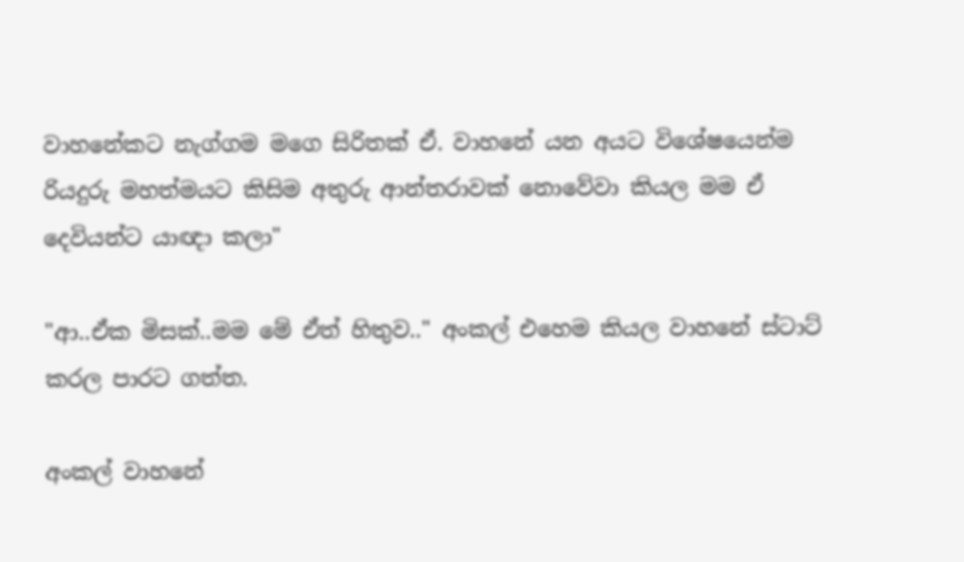වාහනේකට නැග්ගම මගෙ සිරිතක් ඒ. වාහනේ යන අයට විශේෂයෙන්ම රියදුරු මහත්මයට කිසිම අතුරු ආන්තරාවක් නොවේවා කියල මම ඒ දෙවියන්ට යාඥා කලා"

"ආ..ඒක මිසක්..මම මේ ඒත් හිතුව.." අංකල් එහෙම කියල වාහනේ ස්ටාට් කරල පාරට ගත්ත.

අංකල් වාහනේ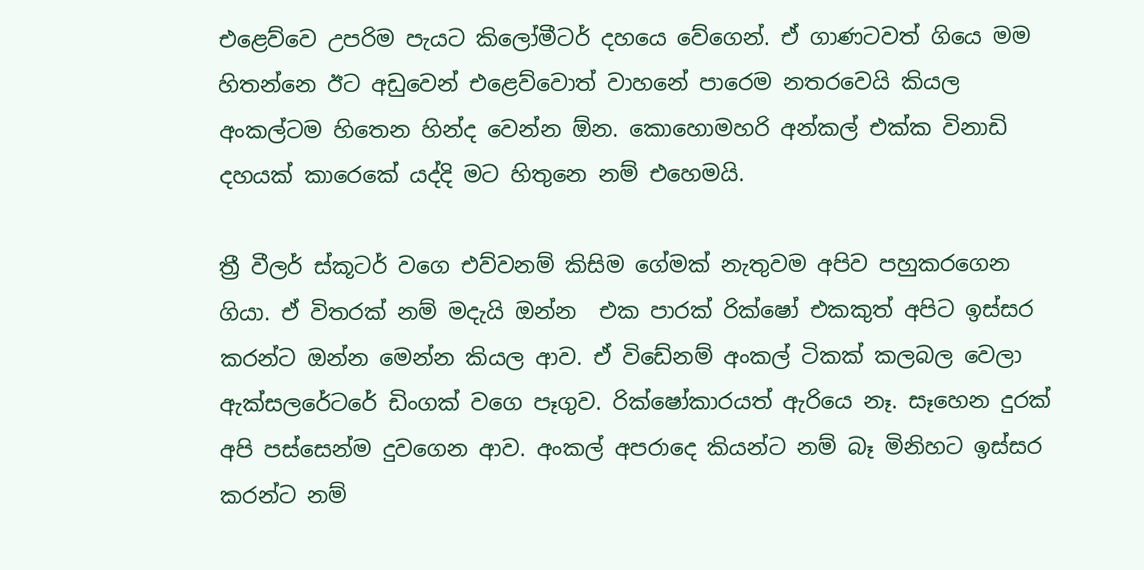එළෙව්වෙ උපරිම පැයට කිලෝමීටර් දහයෙ වේගෙන්. ඒ ගාණටවත් ගියෙ මම හිතන්නෙ ඊට අඩුවෙන් එළෙව්වොත් වාහනේ පාරෙම නතරවෙයි කියල අංකල්ටම හිතෙන හින්ද වෙන්න ඕන. කොහොමහරි අන්කල් එක්ක විනාඩි දහයක් කාරෙකේ යද්දි මට හිතුනෙ නම් එහෙමයි.

ත්‍රී වීලර් ස්කූටර් වගෙ එව්වනම් කිසිම ගේමක් නැතුවම අපිව පහුකරගෙන ගියා. ඒ විතරක් නම් මදැයි ඔන්න  එක පාරක් රික්ෂෝ එකකුත් අපිට ඉස්සර කරන්ට ඔන්න මෙන්න කියල ආව. ඒ විඩේනම් අංකල් ටිකක් කලබල වෙලා ඇක්සලරේටරේ ඩිංගක් වගෙ පෑගුව. රික්ෂෝකාරයත් ඇරියෙ නෑ. සෑහෙන දුරක් අපි පස්සෙන්ම දුවගෙන ආව. අංකල් අපරාදෙ කියන්ට නම් බෑ මිනිහට ඉස්සර කරන්ට නම්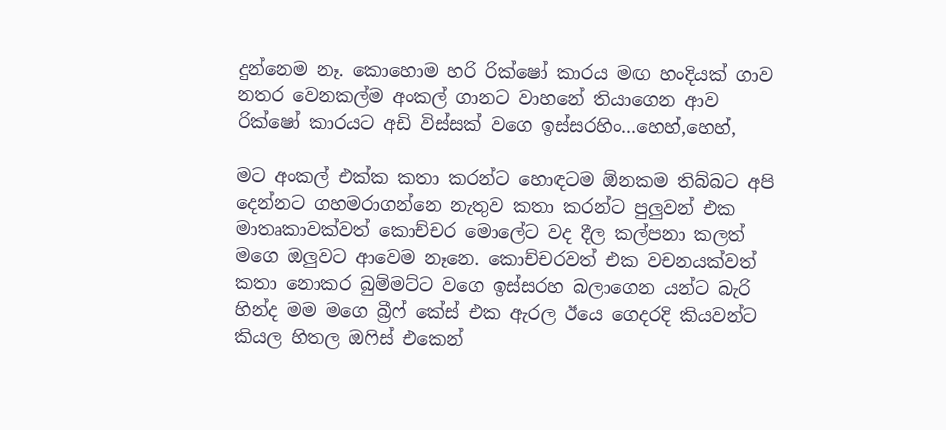දුන්නෙම නෑ. කොහොම හරි රික්ෂෝ කාරය මඟ හංදියක් ගාව නතර වෙනකල්ම අංකල් ගානට වාහනේ තියාගෙන ආව රික්ෂෝ කාරයට අඩි විස්සක් වගෙ ඉස්සරහිං...හෙහ්,හෙහ්,

මට අංකල් එක්ක කතා කරන්ට හොඳටම ඕනකම තිබ්බට අපි දෙන්නට ගහමරාගන්නෙ නැතුව කතා කරන්ට පුලුවන් එක මාතෘකාවක්වත් කොච්චර මොලේට වද දීල කල්පනා කලත් මගෙ ඔලුවට ආවෙම නෑනෙ. කොච්චරවත් එක වචනයක්වත් කතා නොකර බුම්මට්ට වගෙ ඉස්සරහ බලාගෙන යන්ට බැරි හින්ද මම මගෙ බ්‍රීෆ් කේස් එක ඇරල ඊයෙ ගෙදරදි කියවන්ට කියල හිතල ඔෆිස් එකෙන්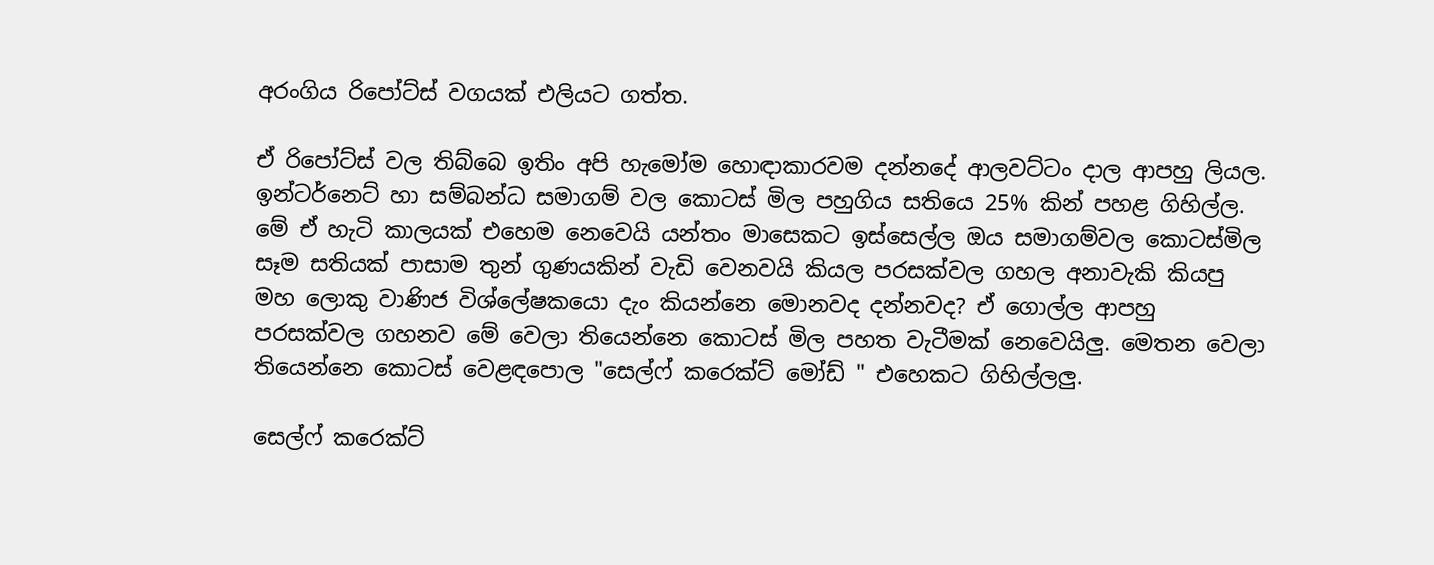අරංගිය රිපෝට්ස් වගයක් එලියට ගත්ත.

ඒ රිපෝට්ස් වල තිබ්බෙ ඉතිං අපි හැමෝම හොඳාකාරවම දන්නදේ ආලවට්ටං දාල ආපහු ලියල. ඉන්ටර්නෙට් හා සම්බන්ධ සමාගම් වල කොටස් මිල පහුගිය සතියෙ 25% කින් පහළ ගිහිල්ල. මේ ඒ හැටි කාලයක් එහෙම නෙවෙයි යන්තං මාසෙකට ඉස්සෙල්ල ඔය සමාගම්වල කොටස්මිල සෑම සතියක් පාසාම තුන් ගුණයකින් වැඩි වෙනවයි කියල පරසක්වල ගහල අනාවැකි කියපු මහ ලොකු වාණිජ විශ්ලේෂකයො දැං කියන්නෙ මොනවද දන්නවද? ඒ ගොල්ල ආපහු පරසක්වල ගහනව මේ වෙලා තියෙන්නෙ කොටස් මිල පහත වැටීමක් නෙවෙයිලු. මෙතන වෙලා තියෙන්නෙ කොටස් වෙළඳපොල "සෙල්ෆ් කරෙක්ට් මෝඩ් " එහෙකට ගිහිල්ලලු.

සෙල්ෆ් කරෙක්ට්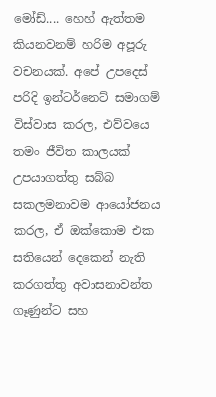මෝඩ්.... හෙහ් ඇත්තම කියනවනම් හරිම අපූරු වචනයක්. අපේ උපදෙස් පරිදි ඉන්ටර්නෙට් සමාගම් විස්වාස කරල, එව්වයෙ තමං ජීවිත කාලයක් උපයාගත්තු සබ්බ සකලමනාවම ආයෝජනය කරල, ඒ ඔක්කොම එක සතියෙන් දෙකෙන් නැති කරගත්තු අවාසනාවන්ත ගෑණුන්ට සහ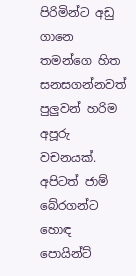පිරිමින්ට අඩු ගානෙ තමන්ගෙ හිත සනසගන්නවත් පුලුවන් හරිම අපූරු වචනයක්. අපිටත් ජාම් බේරගන්ට හොඳ පොයින්ට්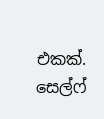එකක්. සෙල්ෆ්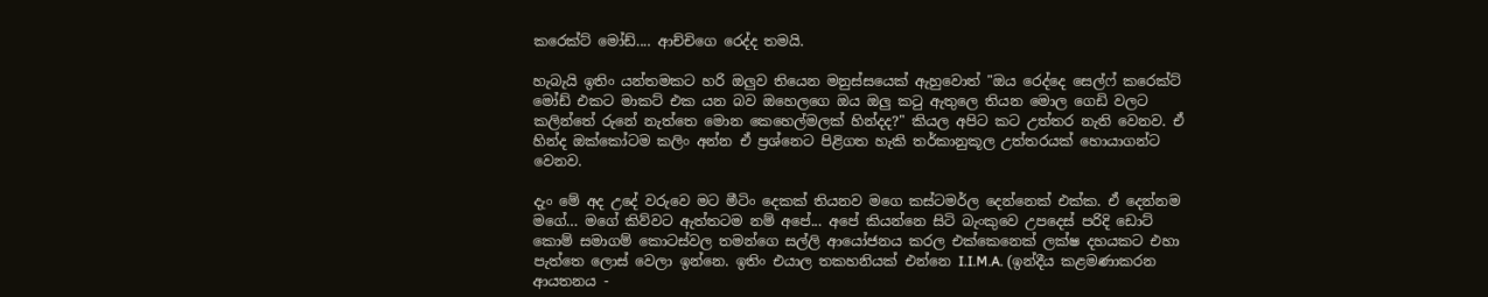කරෙක්ට් මෝඩ්.... ආච්චිගෙ රෙද්ද තමයි.

හැබැයි ඉතිං යන්තමකට හරි ඔලුව තියෙන මනුස්සයෙක් ඇහුවොත් "ඔය රෙද්දෙ සෙල්ෆ් කරෙක්ට් මෝඩ් එකට මාකට් එක යන බව ඔහෙලගෙ ඔය ඔලු කටු ඇතුලෙ තියන මොල ගෙඩි වලට කලින්තේ රුනේ නැත්තෙ මොන කෙහෙල්මලක් හින්දද?" කියල අපිට කට උත්තර නැති වෙනව. ඒ හින්ද ඔක්කෝටම කලිං අන්න ඒ ප්‍රශ්නෙට පිළිගත හැකි තර්කානුකූල උත්තරයක් හොයාගන්ට වෙනව.

දැං මේ අද උදේ වරුවෙ මට මීටිං දෙකක් තියනව මගෙ කස්ටමර්ල දෙන්නෙක් එක්ක. ඒ දෙන්නම මගේ... මගේ කිව්වට ඇත්තටම නම් අපේ... අපේ කියන්නෙ සිටි බැංකුවෙ උපදෙස් පරිදි ඩොට් කොම් සමාගම් කොටස්වල තමන්ගෙ සල්ලි ආයෝජනය කරල එක්කෙනෙක් ලක්ෂ දහයකට එහා පැත්තෙ ලොස් වෙලා ඉන්නෙ. ඉතිං එයාල තකහනියක් එන්නෙ I.I.M.A. (ඉන්දීය කළමණාකරන ආයතනය -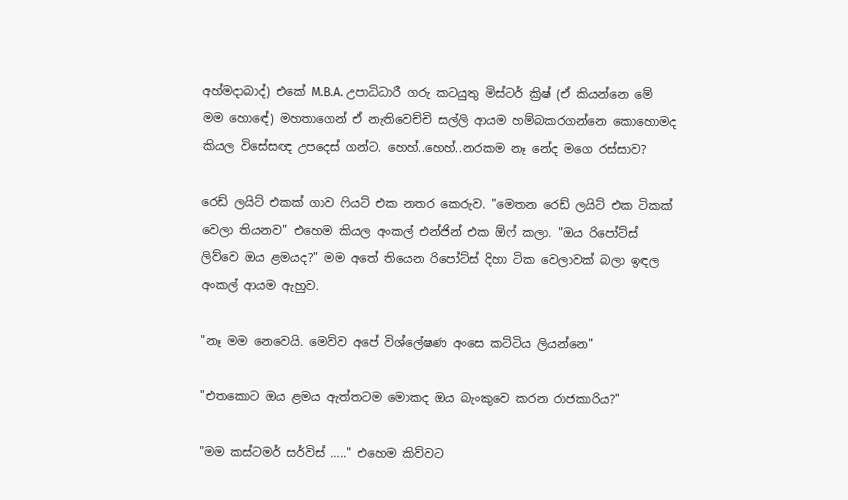අහ්මදාබාද්) එකේ M.B.A. උපාධිධාරී ගරු කටයුතු මිස්ටර් ක්‍රිෂ් (ඒ කියන්නෙ මේ මම හොඳේ) මහතාගෙන් ඒ නැතිවෙච්චි සල්ලි ආයම හම්බකරගන්නෙ කොහොමද කියල විසේසඥ උපදෙස් ගන්ට. හෙහ්..හෙහ්..නරකම නෑ නේද මගෙ රස්සාව?

රෙඩ් ලයිට් එකක් ගාව ෆියට් එක නතර කෙරුව. "මෙතන රෙඩ් ලයිට් එක ටිකක් වෙලා තියනව" එහෙම කියල අංකල් එන්ජින් එක ඕෆ් කලා. "ඔය රිපෝට්ස් ලිව්වෙ ඔය ළමයද?" මම අතේ තියෙන රිපෝට්ස් දිහා ටික වෙලාවක් බලා ඉඳල අංකල් ආයම ඇහුව.

"නෑ මම නෙවෙයි. මෙව්ව අපේ විශ්ලේෂණ අංසෙ කට්ටිය ලියන්නෙ"

"එතකොට ඔය ළමය ඇත්තටම මොකද ඔය බැංකුවෙ කරන රාජකාරිය?"

"මම කස්ටමර් සර්විස් ….." එහෙම කිව්වට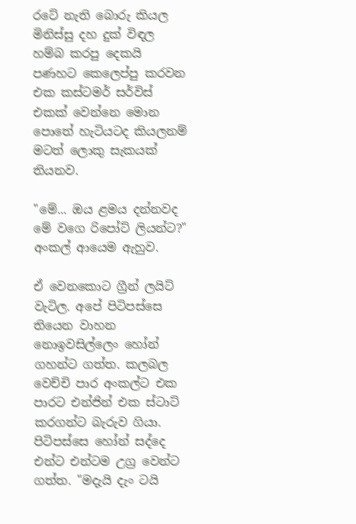රටේ නැති බොරු කියල මිනිස්සු දහ දුක් විඳල හම්බ කරපු දෙකයි පණහට කෙලෙප්පු කරවන එක කස්ටමර් සර්විස් එකක් වෙන්නෙ මොන පොතේ හැටියටද කියලනම් මටත් ලොකු සැකයක් තියනව.

"මේ... ඔය ළමය දන්නවද මේ වගෙ රිපෝට් ලියන්ට?" අංකල් ආයෙම ඇහුව.

ඒ වෙනකොට ග්‍රීන් ලයිට් වැටිල. අපේ පිටිපස්සෙ තියෙන වාහන නොඉවසිල්ලෙං හෝන් ගහන්ට ගත්ත. කලබල වෙච්චි පාර අංකල්ට එක පාරට එන්ජින් එක ස්ටාට් කරගන්ට බැරුව ගියා. පිටිපස්සෙ හෝන් සද්දෙ එන්ට එන්ටම උග්‍ර වෙන්ට ගත්ත. "මදැයි දැං ටයි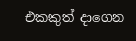එකකුත් දාගෙන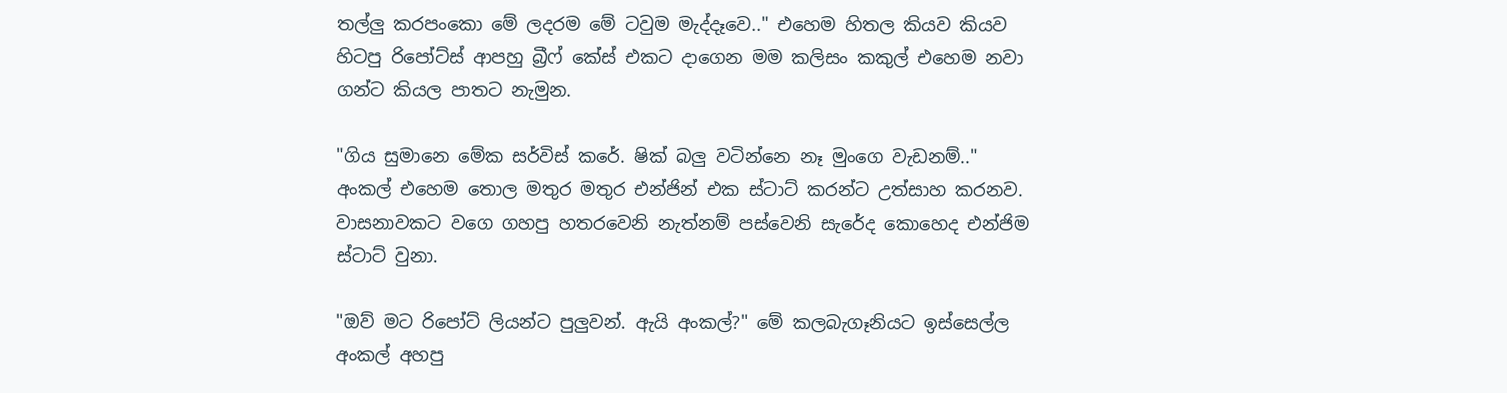තල්ලු කරපංකො මේ ලදරම මේ ටවුම මැද්දෑවෙ.." එහෙම හිතල කියව කියව හිටපු රිපෝට්ස් ආපහු බ්‍රීෆ් කේස් එකට දාගෙන මම කලිසං කකුල් එහෙම නවා ගන්ට කියල පාතට නැමුන.

"ගිය සුමානෙ මේක සර්විස් කරේ. ෂික් බලු වටින්නෙ නෑ මුංගෙ වැඩනම්.." අංකල් එහෙම තොල මතුර මතුර එන්ජින් එක ස්ටාට් කරන්ට උත්සාහ කරනව. වාසනාවකට වගෙ ගහපු හතරවෙනි නැත්නම් පස්වෙනි සැරේද කොහෙද එන්ජිම ස්ටාට් වුනා.

"ඔව් මට රිපෝට් ලියන්ට පුලුවන්. ඇයි අංකල්?" මේ කලබැගෑනියට ඉස්සෙල්ල අංකල් අහපු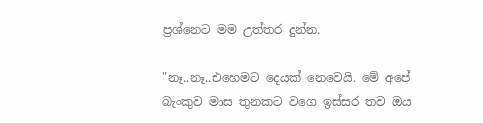ප්‍රශ්නෙට මම උත්තර දුන්න.

"නෑ..නෑ..එහෙමට දෙයක් නෙවෙයි. මේ අපේ බැංකුව මාස තුනකට වගෙ ඉස්සර තව ඔය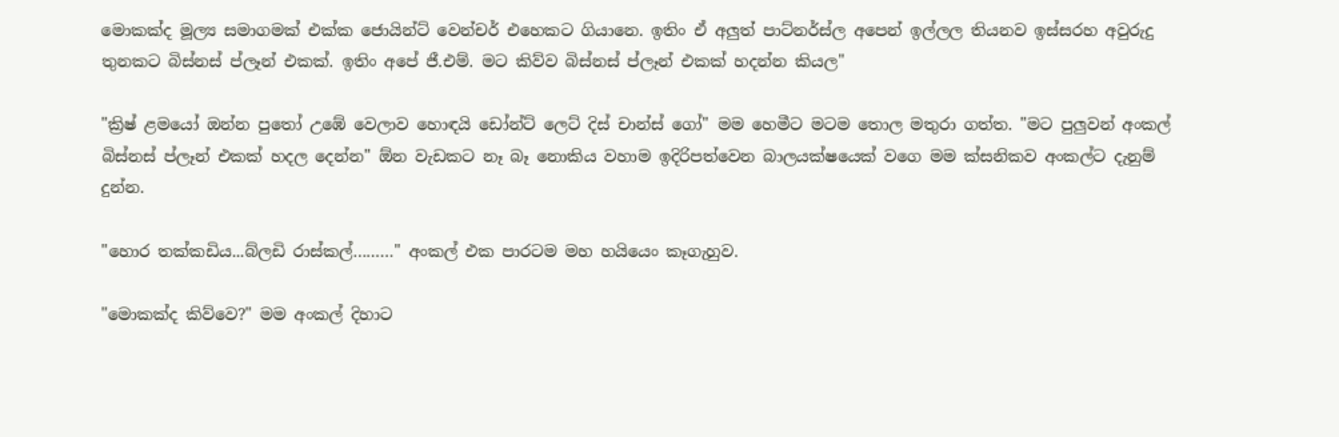මොකක්ද මූල්‍ය සමාගමක් එක්ක ජොයින්ට් වෙන්චර් එහෙකට ගියානෙ. ඉතිං ඒ අලුත් පාට්නර්ස්ල අපෙන් ඉල්ලල තියනව ඉස්සරහ අවුරුදු තුනකට බිස්නස් ප්ලෑන් එකක්. ඉතිං අපේ ජී.එම්. මට කිව්ව බිස්නස් ප්ලෑන් එකක් හදන්න කියල"

"ක්‍රිෂ් ළමයෝ ඔන්න පුතෝ උඹේ වෙලාව හොඳයි ඩෝන්ට් ලෙට් දිස් චාන්ස් ගෝ" මම හෙමීට මටම තොල මතුරා ගත්ත. "මට පුලුවන් අංකල් බිස්නස් ප්ලෑන් එකක් හදල දෙන්න" ඕන වැඩකට නෑ බෑ නොකිය වහාම ඉදිරිපත්වෙන බාලයක්ෂයෙක් වගෙ මම ක්සනිකව අංකල්ට දැනුම් දුන්න.

"හොර තක්කඩිය...බ්ලඩි රාස්කල්………" අංකල් එක පාරටම මහ හයියෙං කෑගැහුව.

"මොකක්ද කිව්වෙ?" මම අංකල් දිහාට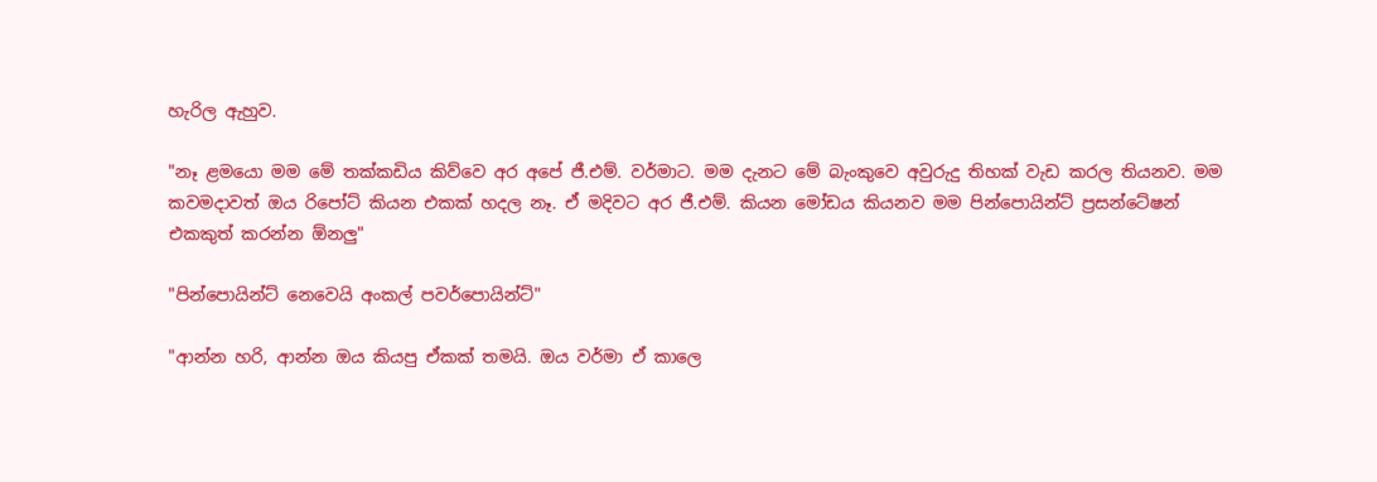හැරිල ඇහුව.

"නෑ ළමයො මම මේ තක්කඩිය කිව්වෙ අර අපේ ජී.එම්. වර්මාට. මම දැනට මේ බැංකුවෙ අවුරුදු තිහක් වැඩ කරල තියනව. මම කවමදාවත් ඔය රිපෝට් කියන එකක් හදල නෑ. ඒ මදිවට අර ජී.එම්. කියන මෝඩය කියනව මම පින්පොයින්ට් ප්‍රසන්ටේෂන් එකකුත් කරන්න ඕනලු"

"පින්පොයින්ට් නෙවෙයි අංකල් පවර්පොයින්ට්"

"ආන්න හරි, ආන්න ඔය කියපු ඒකක් තමයි. ඔය වර්මා ඒ කාලෙ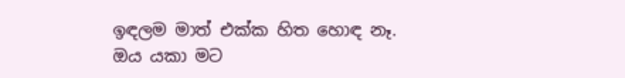ඉඳලම මාත් එක්ක හිත හොඳ නෑ. ඔය යකා මට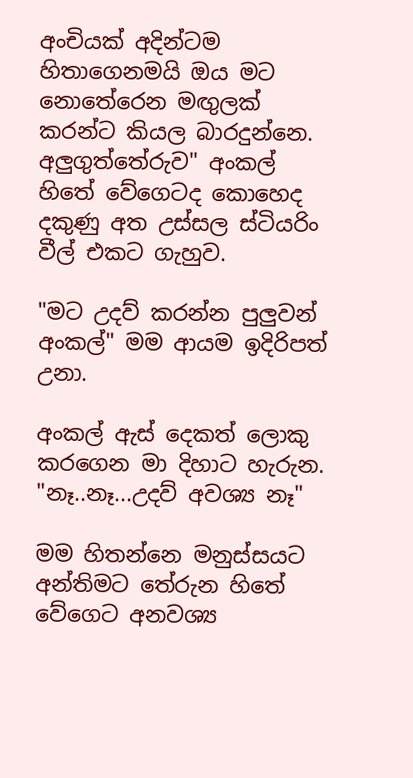අංචියක් අදින්ටම හිතාගෙනමයි ඔය මට නොතේරෙන මඟුලක් කරන්ට කියල බාරදුන්නෙ. අලුගුත්තේරුව" අංකල් හිතේ වේගෙටද කොහෙද දකුණු අත උස්සල ස්ටියරිං වීල් එකට ගැහුව.

"මට උදව් කරන්න පුලුවන් අංකල්" මම ආයම ඉදිරිපත් උනා.

අංකල් ඇස් දෙකත් ලොකු කරගෙන මා දිහාට හැරුන. "නෑ..නෑ...උදව් අවශ්‍ය නෑ"

මම හිතන්නෙ මනුස්සයට අන්තිමට තේරුන හිතේ වේගෙට අනවශ්‍ය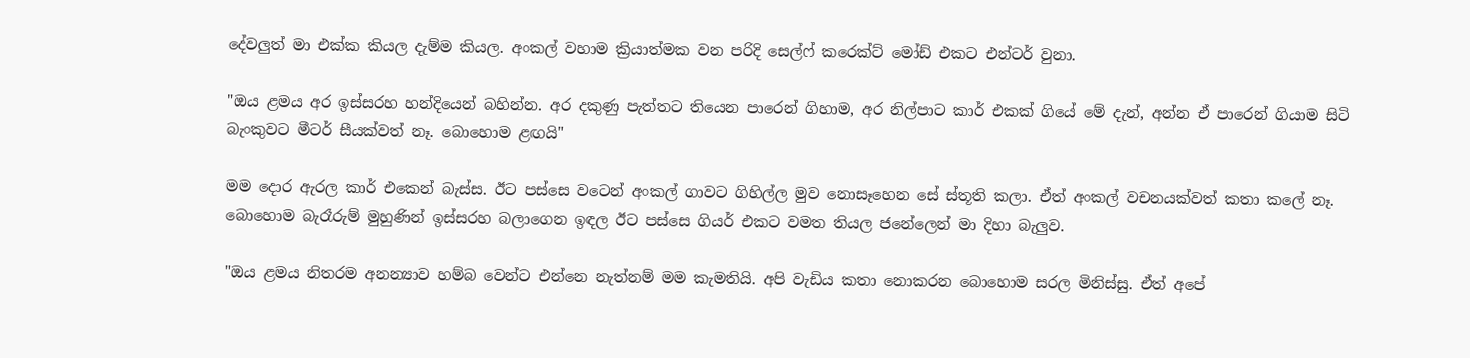දේවලුත් මා එක්ක කියල දැම්ම කියල. අංකල් වහාම ක්‍රියාත්මක වන පරිදි සෙල්ෆ් කරෙක්ට් මෝඩ් එකට එන්ටර් වුනා.

"ඔය ළමය අර ඉස්සරහ හන්දියෙන් බහින්න. අර දකුණු පැත්තට තියෙන පාරෙන් ගිහාම, අර නිල්පාට කාර් එකක් ගියේ මේ දැන්, අන්න ඒ පාරෙන් ගියාම සිටි බැංකුවට මීටර් සීයක්වත් නෑ. බොහොම ළඟයි"

මම දොර ඇරල කාර් එකෙන් බැස්ස. ඊට පස්සෙ වටෙන් අංකල් ගාවට ගිහිල්ල මුව නොසෑහෙන සේ ස්තූති කලා. ඒත් අංකල් වචනයක්වත් කතා කලේ නෑ. බොහොම බැරෑරුම් මුහුණින් ඉස්සරහ බලාගෙන ඉඳල ඊට පස්සෙ ගියර් එකට වමත තියල ජනේලෙන් මා දිහා බැලුව.

"ඔය ළමය නිතරම අනන්‍යාව හම්බ වෙන්ට එන්නෙ නැත්නම් මම කැමතියි. අපි වැඩිය කතා නොකරන බොහොම සරල මිනිස්සු. ඒත් අපේ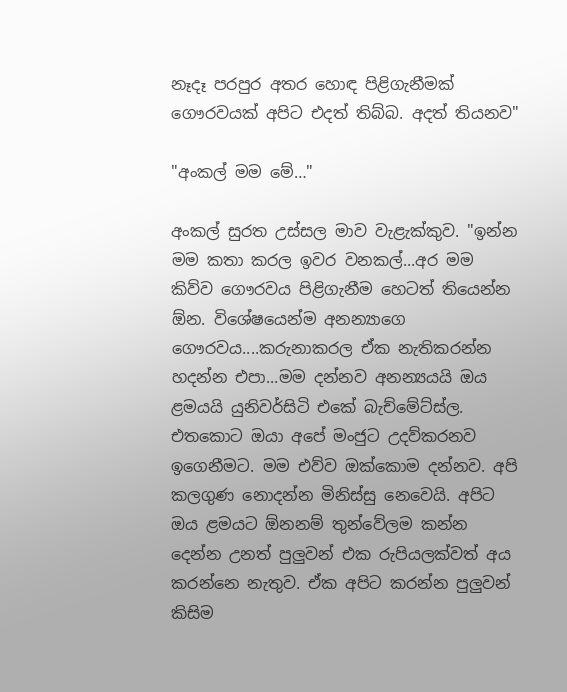නෑදෑ පරපුර අතර හොඳ පිළිගැනීමක් ගෞරවයක් අපිට එදත් තිබ්බ. අදත් තියනව"

"අංකල් මම මේ…"

අංකල් සුරත උස්සල මාව වැළැක්කුව. "ඉන්න මම කතා කරල ඉවර වනකල්...අර මම කිව්ව ගෞරවය පිළිගැනීම හෙටත් තියෙන්න ඕන. විශේෂයෙන්ම අනන්‍යාගෙ ගෞරවය....කරුනාකරල ඒක නැතිකරන්න හදන්න එපා...මම දන්නව අනන්‍යයයි ඔය ළමයයි යුනිවර්සිටි එකේ බැච්මේට්ස්ල. එතකොට ඔයා අපේ මංජුට උදව්කරනව ඉගෙනීමට. මම එව්ව ඔක්කොම දන්නව. අපි කලගුණ නොදන්න මිනිස්සු නෙවෙයි. අපිට ඔය ළමයට ඕනනම් තුන්වේලම කන්න දෙන්න උනත් පුලුවන් එක රුපියලක්වත් අය කරන්නෙ නැතුව. ඒක අපිට කරන්න පුලුවන් කිසිම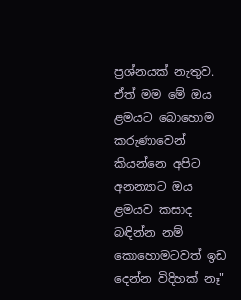ප්‍රශ්නයක් නැතුව. ඒත් මම මේ ඔය ළමයට බොහොම කරුණාවෙන් කියන්නෙ අපිට අනන්‍යාට ඔය ළමයව කසාද බඳින්න නම් කොහොමටවත් ඉඩ දෙන්න විදිහක් නෑ"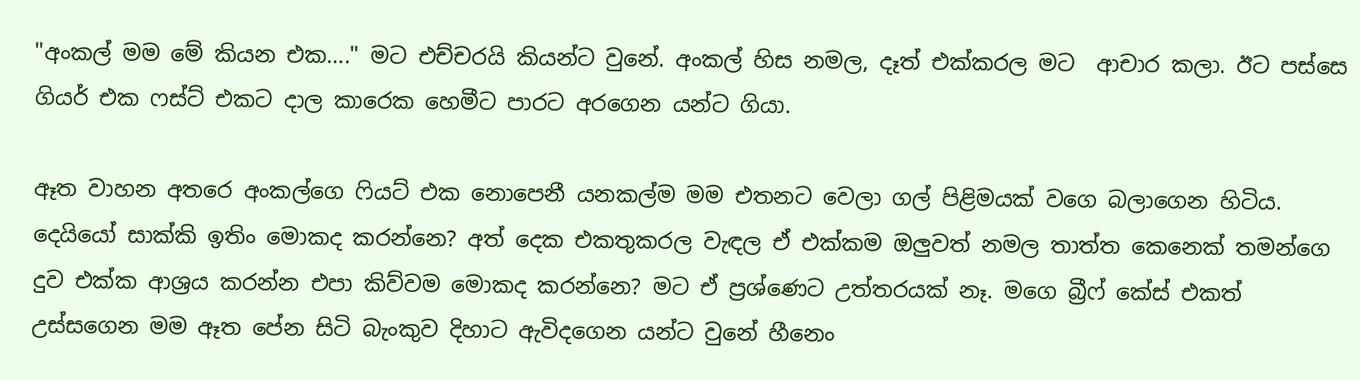"අංකල් මම මේ කියන එක…." මට එච්චරයි කියන්ට වුනේ. අංකල් හිස නමල, දෑත් එක්කරල මට  ආචාර කලා. ඊට පස්සෙ ගියර් එක ෆස්ට් එකට දාල කාරෙක හෙමීට පාරට අරගෙන යන්ට ගියා.

ඈත වාහන අතරෙ අංකල්ගෙ ෆියට් එක නොපෙනී යනකල්ම මම එතනට වෙලා ගල් පිළිමයක් වගෙ බලාගෙන හිටිය. දෙයියෝ සාක්කි ඉතිං මොකද කරන්නෙ? අත් දෙක එකතුකරල වැඳල ඒ එක්කම ඔලුවත් නමල තාත්ත කෙනෙක් තමන්ගෙ දුව එක්ක ආශ්‍රය කරන්න එපා කිව්වම මොකද කරන්නෙ? මට ඒ ප්‍රශ්ණෙට උත්තරයක් නෑ. මගෙ බ්‍රීෆ් කේස් එකත් උස්සගෙන මම ඈත පේන සිටි බැංකුව දිහාට ඇවිදගෙන යන්ට වුනේ හීනෙං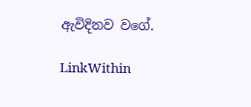ඇවිදිනව වගේ.

LinkWithin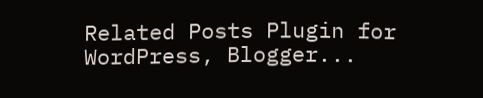Related Posts Plugin for WordPress, Blogger...